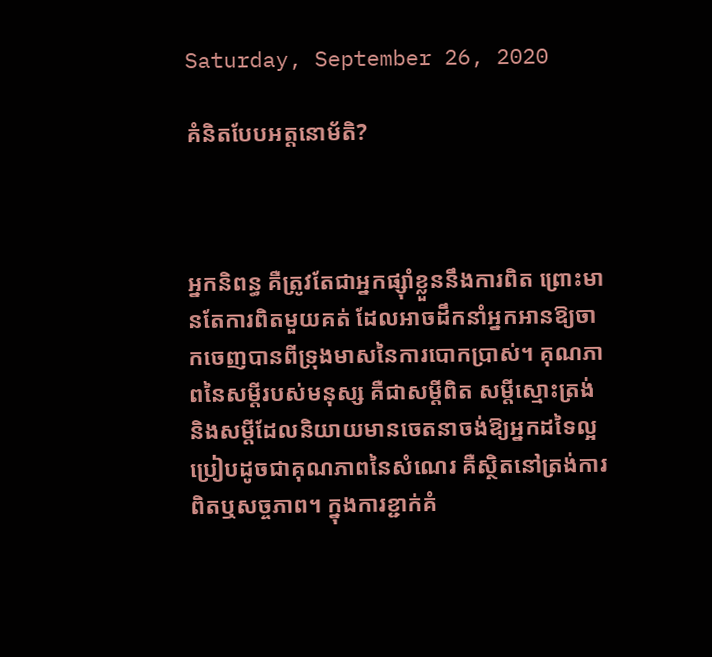Saturday, September 26, 2020

គំនិតបែបអត្តនោម័តិ?



អ្នកនិពន្ធ គឺត្រូវតែជាអ្នកផ្សុំាខ្លួននឹងការពិត ព្រោះមានតែការពិតមួយគត់ ដែលអាចដឹកនាំអ្នកអានឱ្យចាកចេញបានពីទ្រុងមាសនៃការបោកប្រាស់។ គុណភាពនៃសម្តីរបស់មនុស្ស គឺជាសម្តីពិត សម្តីស្មោះត្រង់ និងសម្តីដែលនិយាយមានចេតនាចង់ឱ្យអ្នកដទៃល្អ ប្រៀបដូចជាគុណភាពនៃសំណេរ គឺស្ថិតនៅត្រង់ការពិតឬសច្ចភាព។ ក្នុងការខ្ជាក់គំ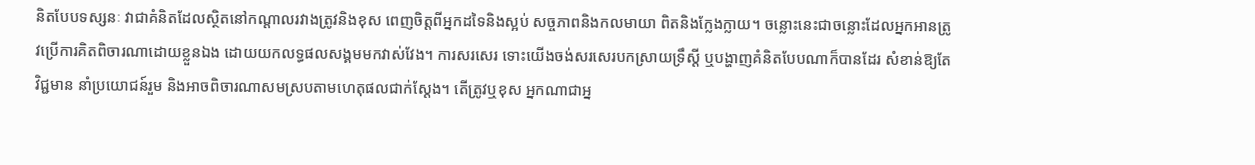និតបែបទស្សនៈ វាជាគំនិតដែលស្ថិតនៅកណ្តាលរវាងត្រូវនិងខុស ពេញចិត្តពីអ្នកដទៃនិងស្អប់ សច្ចភាពនិងកលមាយា ពិតនិងក្លែងក្លាយ។ ចន្លោះនេះជាចន្លោះដែលអ្នកអានត្រូវប្រើការគិតពិចារណាដោយខ្លួនឯង ដោយយកលទ្ធផលសង្គមមកវាស់វែង។ ការសរសេរ ទោះយើងចង់សរសេរបកស្រាយទ្រឹស្តី ឬបង្ហាញគំនិតបែបណាក៏បានដែរ សំខាន់ឱ្យតែវិជ្ជមាន នាំប្រយោជន៍រួម និងអាចពិចារណាសមស្របតាមហេតុផលជាក់ស្តែង។ តើត្រូវឬខុស អ្នកណាជាអ្ន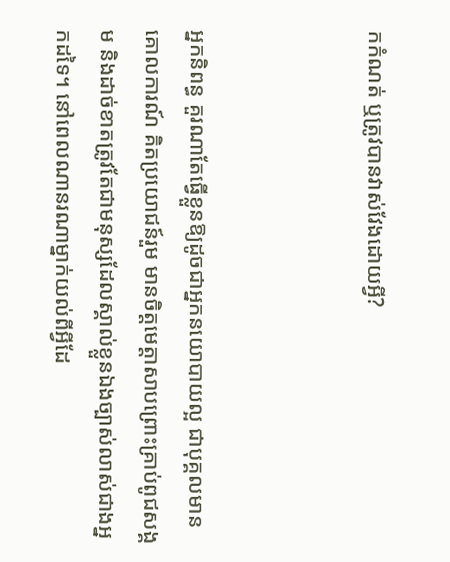កកំណត់ ឬត្រូវបានវាស់វែងដោយអ្វី?



អ្នកនិពន្ធ គួរណាតែធ្វើខ្លួនឱ្យដូចជាអ្នកនយោបាយល្អ ជាបុគ្គលមានគោលការណ៍ គិតប្រយោជន៍រួម មានចិត្តមេត្តាសាបព្រោះគ្រាប់ពូជសង្គម និងដាច់ខាតត្រូវតែជាមនុស្សដែលស្គាល់ខ្លួនឯងច្បាស់លាស់ជាងអ្នកដទៃ។ នៅពេលណានរណាម្នាក់យល់ពីអ្វីដែ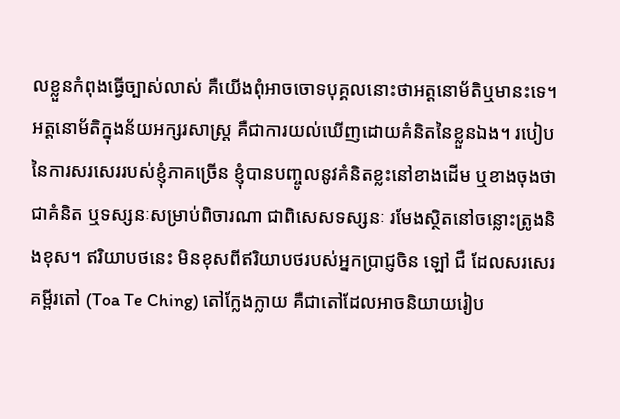លខ្លួនកំពុងធ្វើច្បាស់លាស់ គឺយើងពុំអាចចោទបុគ្គលនោះថាអត្តនោម័តិឬមានះទេ។ អត្តនោម័តិក្នុងន័យអក្សរសាស្រ្ត គឺជាការយល់ឃើញដោយគំនិតនៃខ្លួនឯង។ របៀបនៃការសរសេររបស់ខ្ញុំភាគច្រើន ខ្ញុំបានបញ្ចូលនូវគំនិតខ្លះនៅខាងដើម ឬខាងចុងថា ជាគំនិត ឬទស្សនៈសម្រាប់ពិចារណា ជាពិសេសទស្សនៈ រមែងស្ថិតនៅចន្លោះត្រូងនិងខុស។ ឥរិយាបថនេះ មិនខុសពីឥរិយាបថរបស់អ្នកប្រាជ្ញចិន ឡៅ ជឺ ដែលសរសេរគម្ពីរតៅ (Toa Te Ching) តៅក្លែងក្លាយ គឺជាតៅដែលអាចនិយាយរៀប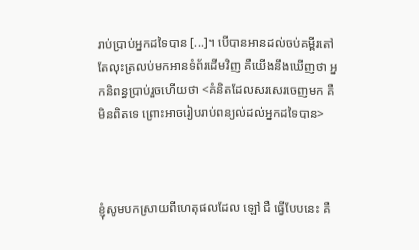រាប់ប្រាប់អ្នកដទៃបាន [...]។ បើបានអានដល់ចប់គម្ពីរតៅ តែលុះត្រលប់មកអានទំព័រដើមវិញ គឺយើងនឹងឃើញថា អ្នកនិពន្ធប្រាប់រួចហើយថា <គំនិតដែលសរសេរចេញមក គឺមិនពិតទេ ព្រោះអាចរៀបរាប់ពន្យល់ដល់អ្នកដទៃបាន>



ខ្ញុំសូមបកស្រាយពីហេតុផលដែល ឡៅ ជឺ ធ្វើបែបនេះ គឺ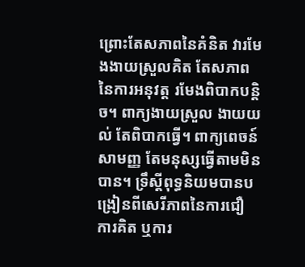ព្រោះតែសភាពនៃគំនិត វារមែងងាយស្រួលគិត តែសភាពនៃការអនុវត្ត រមែងពិបាកបន្តិច។ ពាក្យងាយស្រួល ងាយយល់ តែពិបាកធ្វើ។ ពាក្យពេចន៍សាមញ្ញ តែមនុស្សធ្វើតាមមិនបាន។ ទ្រឹស្តីពុទ្ធនិយមបានបង្រៀនពីសេរីភាពនៃការជឿ ការគិត ឬការ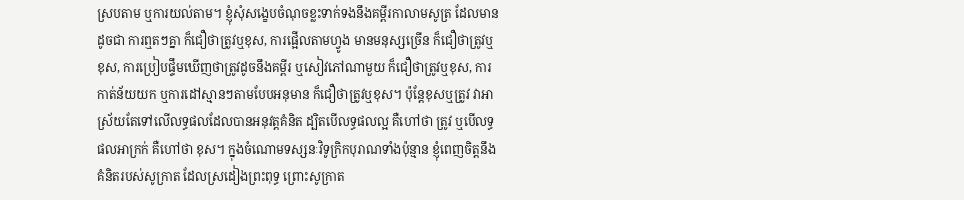ស្របតាម ឬការយល់តាម។ ខ្ញុំសុំសង្ខេបចំណុចខ្លះទាក់ទងនឹងគម្ពីរកាលាមសូត្រ ដែលមានដូចជា ការឮតៗគ្នា ក៏ជឿថាត្រូវឬខុស, ការផ្អើលតាមហ្វូង មានមនុស្សច្រើន ក៏ជឿថាត្រូវឬខុស, ការប្រៀបផ្ទឹមឃើញថាត្រូវដូចនឹងគម្ពីរ ឬសៀវភៅណាមួយ ក៏ជឿថាត្រូវឬខុស, ការកាត់ន័យយក ឬការដៅស្មានៗតាមបែបអនុមាន ក៏ជឿថាត្រូវឬខុស។ ប៉ុន្តែខុសឬត្រូវ វាអាស្រ័យតែទៅលើលទ្ធផលដែលបានអនុវត្តគំនិត ដ្បិតបើលទ្ធផលល្អ គឺហៅថា ត្រូវ ឬបើលទ្ធផលអាក្រក់ គឺហៅថា ខុស។ ក្នុងចំណោមទស្សនៈវិទូក្រិកបុរាណទាំងប៉ុន្មាន ខ្ញុំពេញចិត្តនឹងគំនិតរបស់សូក្រាត ដែលស្រដៀងព្រះពុទ្ធ ព្រោះសូក្រាត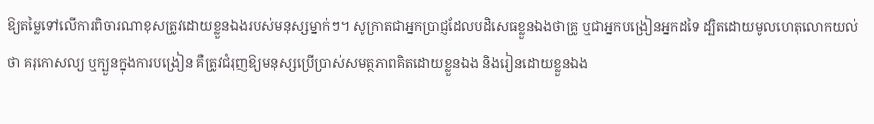ឱ្យតម្លៃទៅលើការពិចារណាខុសត្រូវដោយខ្លួនឯងរបស់មនុស្សម្នាក់ៗ។ សូក្រាតជាអ្នកប្រាជ្ញដែលបដិសេធខ្លួនឯងថាគ្រូ ឬជាអ្នកបង្រៀនអ្នកដទៃ ដ្បិតដោយមូលហេតុលោកយល់ថា គរុកោសល្យ ឬក្បួនក្នុងការបង្រៀន គឺត្រូវជំរុញឱ្យមនុស្សប្រើប្រាស់សមត្ថភាពគិតដោយខ្លួនឯង និងរៀនដោយខ្លួនឯង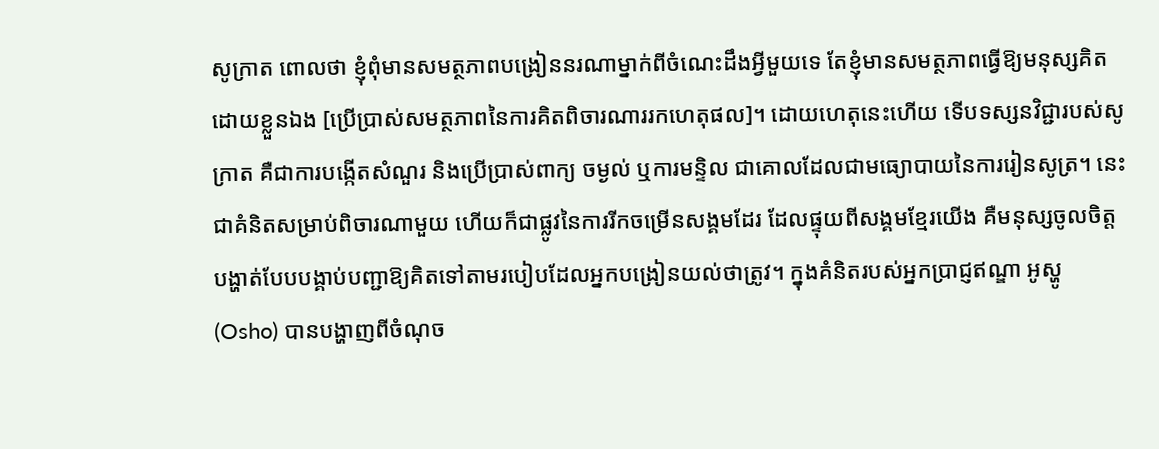សូក្រាត ពោលថា ខ្ញុំពុំមានសមត្ថភាពបង្រៀននរណាម្នាក់ពីចំណេះដឹងអ្វីមួយទេ តែខ្ញុំមានសមត្ថភាពធ្វើឱ្យមនុស្សគិតដោយខ្លួនឯង [ប្រើប្រាស់សមត្ថភាពនៃការគិតពិចារណាររកហេតុផល]។ ដោយហេតុនេះហើយ ទើបទស្សនវិជ្ជារបស់សូក្រាត គឺជាការបង្កើតសំណួរ និងប្រើប្រាស់ពាក្យ ចម្ងល់ ឬការមន្ទិល ជាគោលដែលជាមធ្យោបាយនៃការរៀនសូត្រ។ នេះជាគំនិតសម្រាប់ពិចារណាមួយ ហើយក៏ជាផ្លូវនៃការរីកចម្រើនសង្គមដែរ ដែលផ្ទុយពីសង្គមខ្មែរយើង គឺមនុស្សចូលចិត្តបង្ហាត់បែបបង្គាប់បញ្ជាឱ្យគិតទៅតាមរបៀបដែលអ្នកបង្រៀនយល់ថាត្រូវ។ ក្នុងគំនិតរបស់អ្នកប្រាជ្ញឥណ្ឌា អូស្ហូ (Osho) បានបង្ហាញពីចំណុច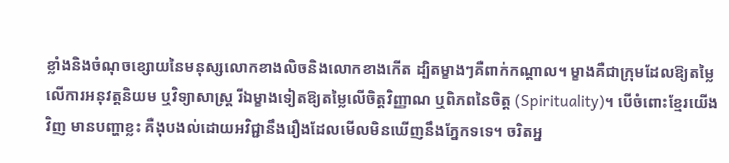ខ្លាំងនិងចំណុចខ្សោយនៃមនុស្សលោកខាងលិចនិងលោកខាងកើត ដ្បិតម្ខាងៗគឺពាក់កណ្តាល។ ម្ខាងគឺជាក្រុមដែលឱ្យតម្លៃលើការអនុវត្តនិយម ឬវិទ្យាសាស្រ្ត រីឯម្ខាងទៀតឱ្យតម្លៃលើចិត្តវិញ្ញាណ ឬពិភពនៃចិត្ត (Spirituality)។ បើចំពោះខ្មែរយើងវិញ មានបញ្ហាខ្លះ គឺងុបងល់ដោយអវិជ្ជានឹងរឿងដែលមើលមិនឃើញនឹងភ្នែកទទេ។ ចរិតអ្ន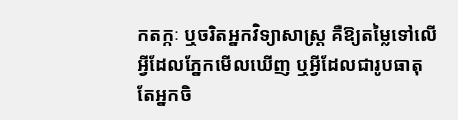កតក្កៈ ឬចរិតអ្នកវិទ្យាសាស្រ្ត គឺឱ្យតម្លៃទៅលើអ្វីដែលភ្នែកមើលឃើញ ឬអ្វីដែលជារូបធាតុ តែអ្នកចិ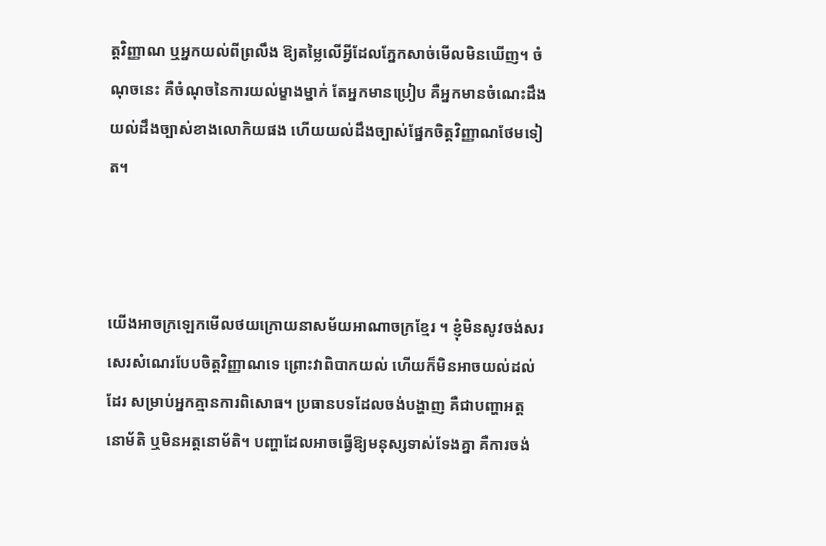ត្តវិញ្ញាណ ឬអ្នកយល់ពីព្រលឹង ឱ្យតម្លៃលើអ្វីដែលភ្នែកសាច់មើលមិនឃើញ។ ចំណុចនេះ គឺចំណុចនៃការយល់ម្ខាងម្នាក់ តែអ្នកមានប្រៀប គឺអ្នកមានចំណេះដឹង យល់ដឹងច្បាស់ខាងលោកិយផង ហើយយល់ដឹងច្បាស់ផ្នែកចិត្តវិញ្ញាណថែមទៀត។



យើងអាចក្រឡេកមើលថយក្រោយនាសម័យអាណាចក្រខ្មែរ ។ ខ្ញុំមិនសូវចង់សរសេរសំណេរបែបចិត្តវិញ្ញាណទេ ព្រោះវាពិបាកយល់ ហើយក៏មិនអាចយល់ដល់ដែរ សម្រាប់អ្នកគ្មានការពិសោធ។ ប្រធានបទដែលចង់បង្ហាញ គឺជាបញ្ហាអត្តនោម័តិ ឬមិនអត្តនោម័តិ។ បញ្ហាដែលអាចធ្វើឱ្យមនុស្សទាស់ទែងគ្នា គឺការចង់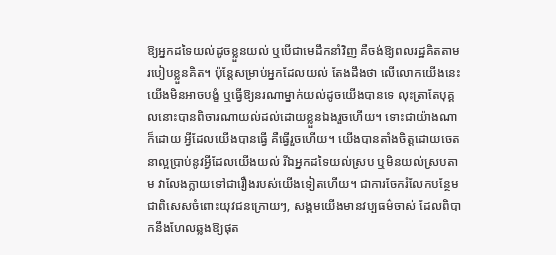ឱ្យអ្នកដទៃយល់ដូចខ្លួនយល់ ឬបើជាមេដឹកនាំវិញ គឺចង់ឱ្យពលរដ្ឋគិតតាមរបៀបខ្លួនគិត។ ប៉ុន្តែសម្រាប់អ្នកដែលយល់ តែងដឹងថា លើលោកយើងនេះ យើងមិនអាចបង្ខំ ឬធ្វើឱ្យនរណាម្នាក់យល់ដូចយើងបានទេ លុះត្រាតែបុគ្គលនោះបានពិចារណាយល់ដល់ដោយខ្លួនឯងរួចហើយ។ ទោះជាយ៉ាងណាក៏ដោយ អ្វីដែលយើងបានធ្វើ គឺធ្វើរួចហើយ។ យើងបានតាំងចិត្តដោយចេតនាល្អប្រាប់នូវអ្វីដែលយើងយល់ រីឯអ្នកដទៃយល់ស្រប ឬមិនយល់ស្របតាម វាលែងក្លាយទៅជារឿងរបស់យើងទៀតហើយ។ ជាការចែករំលែកបន្ថែម ជាពិសេសចំពោះយុវជនក្រោយៗ, សង្គមយើងមានវប្បធម៌ចាស់ ដែលពិបាកនឹងហែលឆ្លងឱ្យផុត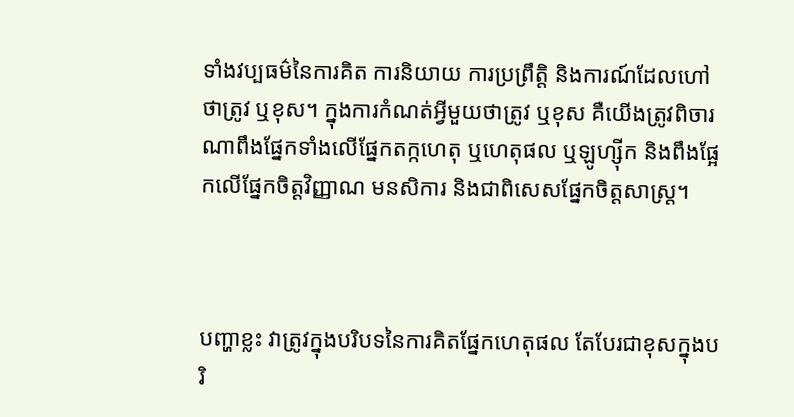ទាំងវប្បធម៌នៃការគិត ការនិយាយ ការប្រព្រឹត្តិ និងការណ៍ដែលហៅថាត្រូវ ឬខុស។ ក្នុងការកំណត់អ្វីមួយថាត្រូវ ឬខុស គឺយើងត្រូវពិចារណាពឹងផ្នែកទាំងលើផ្នែកតក្កហេតុ ឬហេតុផល ឬឡូហ្ស៊ីក និងពឹងផ្អែកលើផ្នែកចិត្តវិញ្ញាណ មនសិការ និងជាពិសេសផ្នែកចិត្តសាស្រ្ត។



បញ្ហាខ្លះ វាត្រូវក្នុងបរិបទនៃការគិតផ្នែកហេតុផល តែបែរជាខុសក្នុងបរិ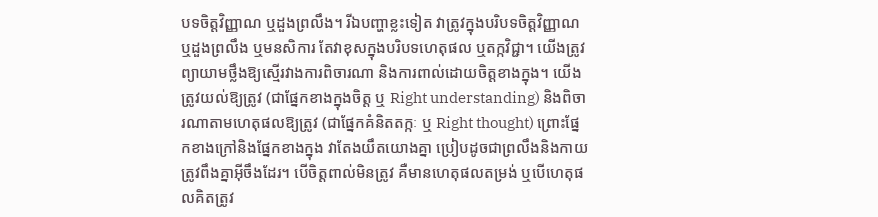បទចិត្តវិញ្ញាណ ឬដួងព្រលឹង។ រីឯបញ្ហាខ្លះទៀត វាត្រូវក្នុងបរិបទចិត្តវិញ្ញាណ ឬដួងព្រលឹង ឬមនសិការ តែវាខុសក្នុងបរិបទហេតុផល ឬតក្កវិជ្ជា។ យើងត្រូវព្យាយាមថ្លឹងឱ្យស្មើរវាងការពិចារណា និងការពាល់ដោយចិត្តខាងក្នុង។ យើងត្រូវយល់ឱ្យត្រូវ (ជាផ្នែកខាងក្នុងចិត្ត ឬ Right understanding) និងពិចារណាតាមហេតុផលឱ្យត្រូវ (ជាផ្នែកគំនិតតក្កៈ ឬ Right thought) ព្រោះផ្នែកខាងក្រៅនិងផ្នែកខាងក្នុង វាតែងយឹតយោងគ្នា ប្រៀបដូចជាព្រលឹងនិងកាយត្រូវពឹងគ្នាអ៊ីចឹងដែរ។ បើចិត្តពាល់មិនត្រូវ គឺមានហេតុផលតម្រង់ ឬបើហេតុផលគិតត្រូវ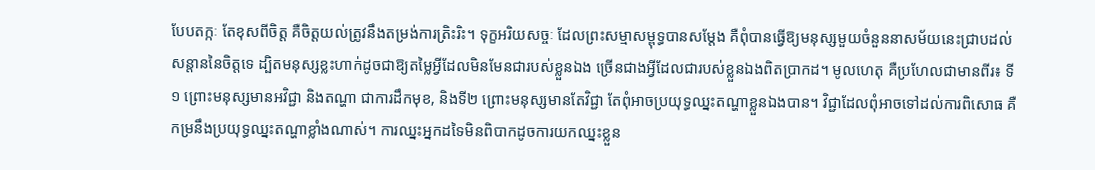បែបតក្កៈ តែខុសពីចិត្ត គឺចិត្តយល់ត្រូវនឹងតម្រង់ការត្រិះរិះ។ ទុក្ខអរិយសច្ចៈ ដែលព្រះសម្មាសម្ពុទ្ធបានសម្តែង គឺពុំបានធ្វើឱ្យមនុស្សមួយចំនួននាសម័យនេះជ្រាបដល់សន្តាននៃចិត្តទេ ដ្បិតមនុស្សខ្លះហាក់ដូចជាឱ្យតម្លៃអ្វីដែលមិនមែនជារបស់ខ្លួនឯង ច្រើនជាងអ្វីដែលជារបស់ខ្លួនឯងពិតប្រាកដ។ មូលហេតុ គឺប្រហែលជាមានពីរ៖ ទី១ ព្រោះមនុស្សមានអវិជ្ជា និងតណ្ហា ជាការដឹកមុខ, និងទី២ ព្រោះមនុស្សមានតែវិជ្ជា តែពុំអាចប្រយុទ្ធឈ្នះតណ្ហាខ្លួនឯងបាន។ វិជ្ជាដែលពុំអាចទៅដល់ការពិសោធ គឺកម្រនឹងប្រយុទ្ធឈ្នះតណ្ហាខ្លាំងណាស់។ ការឈ្នះអ្នកដទៃមិនពិបាកដូចការយកឈ្នះខ្លួន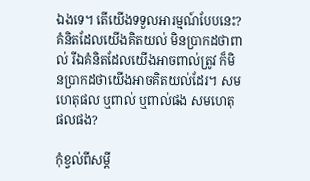ឯងទេ។ តើយើងទទួលអារម្មណ៍បែបនេះ? គំនិតដែលយើងគិតយល់ មិនប្រាកដថាពាល់ រីឯគំនិតដែលយើងអាចពាល់ត្រូវ ក៏មិនប្រាកដថាយើងអាចគិតយល់ដែរ។ សមហេតុផល ឬពាល់ ឬពាល់ផង សមហេតុផលផង?

កុំខ្វល់ពីសម្ដី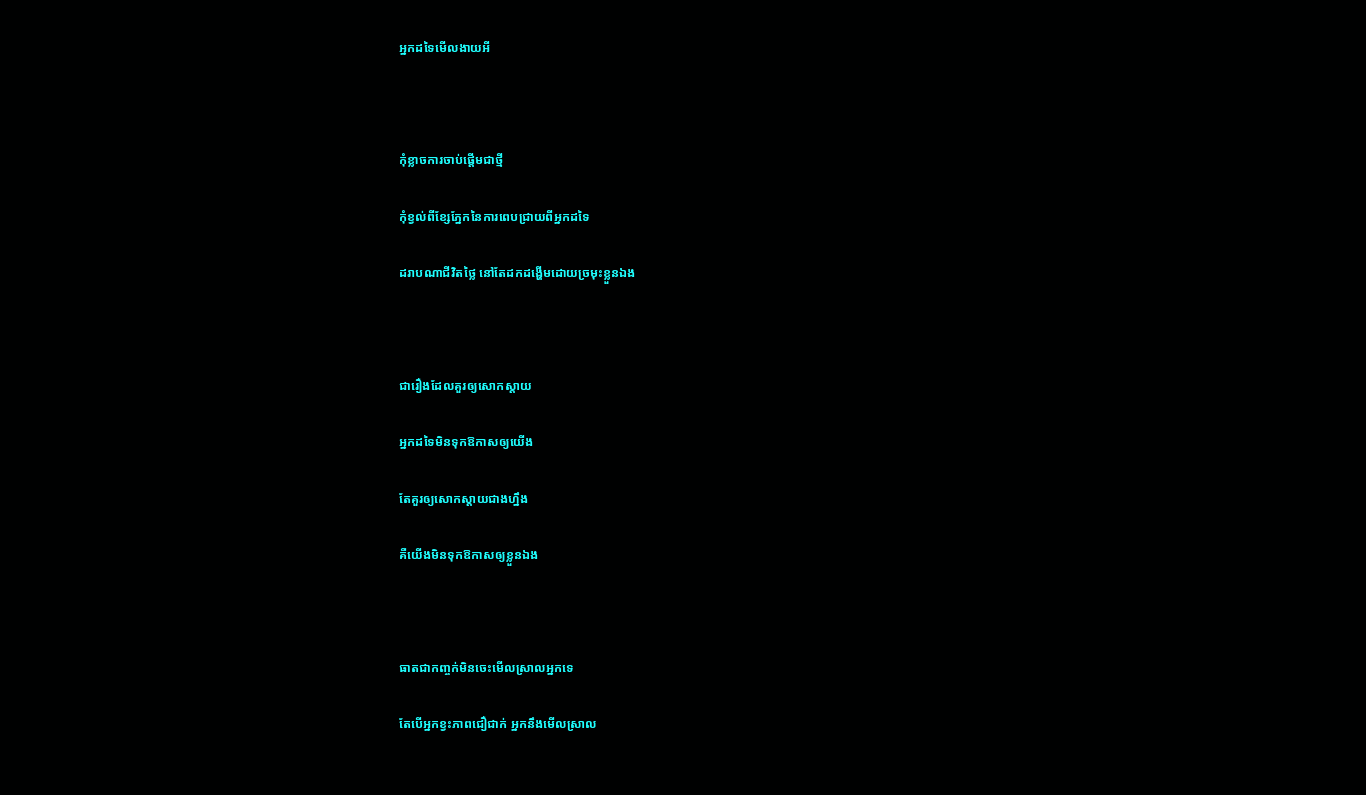អ្នកដទៃមើលងាយអី



កុំខ្លាចការចាប់ផ្តើមជាថ្មី

កុំខ្វល់ពីខ្សែភ្នែកនៃការពេបជ្រាយពីអ្នកដទៃ

ដរាបណាជីវិតថ្លៃ នៅតែដកដង្ហើមដោយច្រមុះខ្លួនឯង



ជារឿងដែលគួរឲ្យសោកស្តាយ

អ្នកដទៃមិនទុកឱកាសឲ្យយើង

តែគួរឲ្យសោកស្តាយជាងហ្នឹង

គឺយើងមិនទុកឱកាសឲ្យខ្លួនឯង



ធាតជាកញ្ចក់មិនចេះមើលស្រាលអ្នកទេ

តែបើអ្នកខ្វះភាពជឿជាក់ អ្នកនឹងមើលស្រាល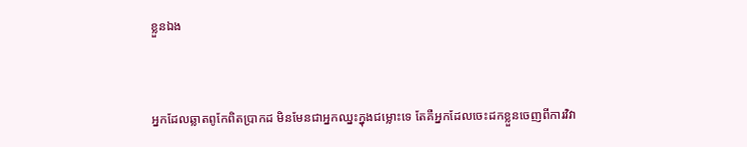ខ្លួនឯង



អ្នកដែលឆ្លាតពូកែពិតប្រាកដ មិនមែនជាអ្នកឈ្នះក្នុងជម្លោះទេ តែគឺអ្នកដែលចេះដកខ្លួនចេញពីការវិវា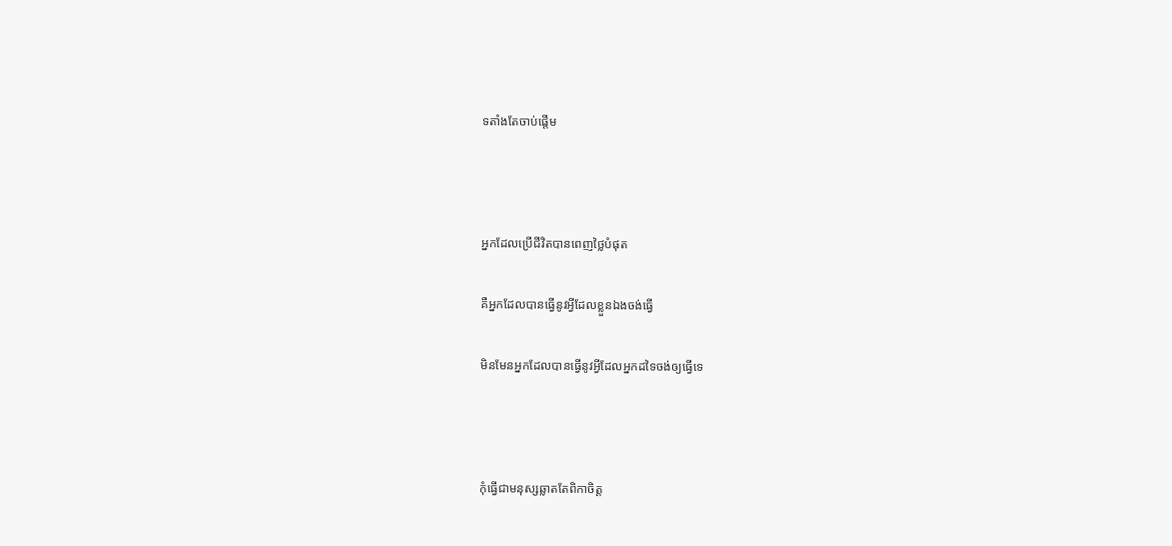ទតាំងតែចាប់ផ្តើម



អ្នកដែលប្រើជីវិតបានពេញថ្លៃបំផុត

គឺអ្នកដែលបានធ្វើនូវអ្វីដែលខ្លួនឯងចង់ធ្វើ

មិនមែនអ្នកដែលបានធ្វើនូវអ្វីដែលអ្នកដទៃចង់ឲ្យធ្វើទេ



កុំធ្វើជាមនុស្សឆ្លាតតែពិកាចិត្ត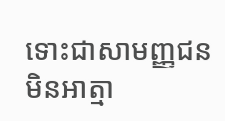ទោះជាសាមញ្ញជនមិនអាត្មា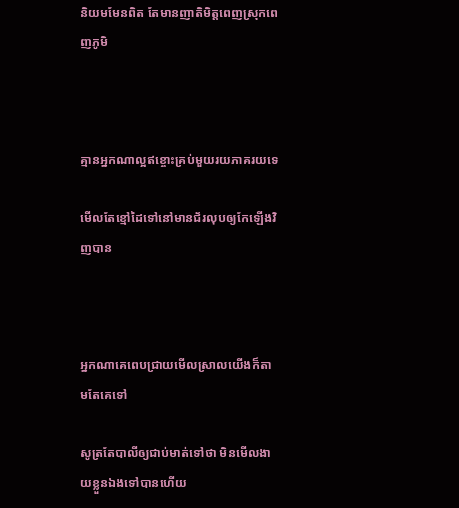និយមមែនពិត តែមានញាតិមិត្តពេញស្រុកពេញភូមិ



គ្មានអ្នកណាល្អឥខ្ចោះគ្រប់មួយរយភាគរយទេ

មើលតែខ្មៅដៃទៅនៅមានជ័រលុបឲ្យកែឡើងវិញបាន



អ្នកណាគេពេបជ្រាយមើលស្រាលយើងក៏តាមតែគេទៅ

សូត្រតែបាលីឲ្យជាប់មាត់ទៅថា មិនមើលងាយខ្លួនឯងទៅបានហើយ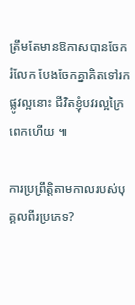ត្រឹមតែមានឱកាសបានចែករំលែក បែងចែកគ្នាគិតទៅរកផ្លូវល្អនោះ ជីវិតខ្ញុំបវរល្អក្រៃពេកហើយ ៕

ការប្រព្រឹត្តិតាមកាលរបស់បុគ្គលពីរប្រភេទ?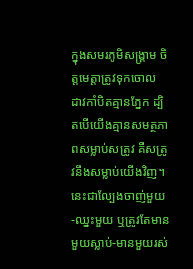ក្នុងសមរភូមិសង្គ្រាម ចិត្តមេត្តាត្រូវទុកចោល ដាវកាំបិតគ្មានភ្នែក ដ្បិតបើយើងគ្មានសមត្ថភាពសម្លាប់សត្រូវ គឺសត្រូវនឹងសម្លាប់យើងវិញ។ នេះជាល្បែងចាញ់មួយ-ឈ្នះមួយ ឬត្រូវតែមានមួយស្លាប់-មានមួយរស់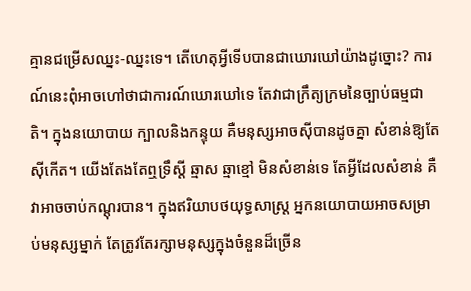គ្មានជម្រើសឈ្នះ-ឈ្នះទេ។ តើហេតុអ្វីទើបបានជាឃោរឃៅយ៉ាងដូច្នោះ? ការណ៍នេះពុំអាចហៅថាជាការណ៍ឃោរឃៅទេ តែវាជាក្រឹត្យក្រមនៃច្បាប់ធម្មជាតិ។ ក្នុងនយោបាយ ក្បាលនិងកន្ទុយ គឺមនុស្សអាចស៊ីបានដូចគ្នា សំខាន់ឱ្យតែស៊ីកើត។ យើងតែងតែឮទ្រឹស្តី ឆ្មាស ឆ្មាខ្មៅ មិនសំខាន់ទេ តែអ្វីដែលសំខាន់ គឺវាអាចចាប់កណ្តុរបាន។ ក្នុងឥរិយាបថយុទ្ធសាស្រ្ត អ្នកនយោបាយអាចសម្រាប់មនុស្សម្នាក់ តែត្រូវតែរក្សាមនុស្សក្នុងចំនួនដ៏ច្រើន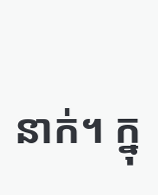នាក់។ ក្នុ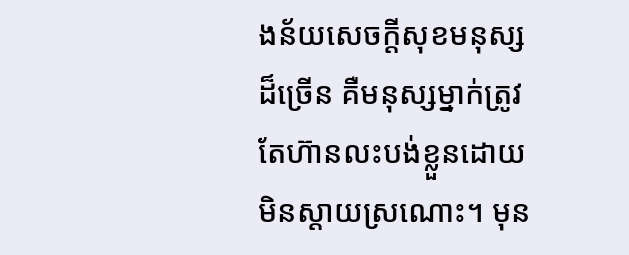ងន័យសេចក្តីសុខមនុស្សដ៏ច្រើន គឺមនុស្សម្នាក់ត្រូវតែហ៊ានលះបង់ខ្លួនដោយមិនស្តាយស្រណោះ។ មុន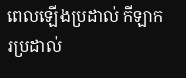ពេលឡើងប្រដាល់ កីឡាករប្រដាល់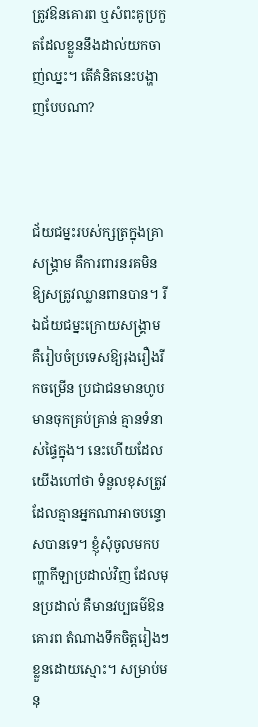ត្រូវឱនគោរព ឬសំពះគូប្រកួតដែលខ្លួននឹងដាល់យកចាញ់ឈ្នះ។ តើគំនិតនេះបង្ហាញបែបណា?



ជ័យជម្នះរបស់ក្សត្រក្នុងគ្រាសង្គ្រាម គឺការពារនរគមិនឱ្យសត្រូវឈ្លានពានបាន។ រីឯជ័យជម្នះក្រោយសង្គ្រាម គឺរៀបចំប្រទេសឱ្យរុងរឿងរីកចម្រើន ប្រជាជនមានហូបមានចុកគ្រប់គ្រាន់ គ្មានទំនាស់ផ្ទៃក្នុង។ នេះហើយដែលយើងហៅថា ទំនួលខុសត្រូវ ដែលគ្មានអ្នកណាអាចបន្ទោសបានទេ។ ខ្ញុំសុំចូលមកបញ្ហាកីឡាប្រដាល់វិញ ដែលមុនប្រដាល់ គឺមានវប្បធម៌ឱនគោរព តំណាងទឹកចិត្តរៀងៗខ្លួនដោយស្មោះ។ សម្រាប់មនុ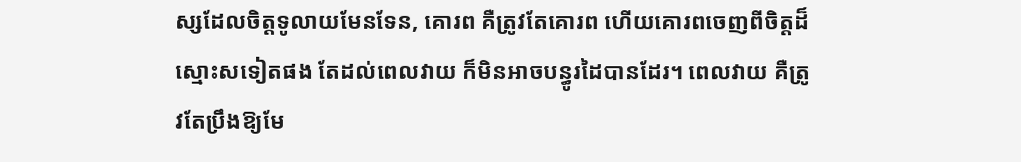ស្សដែលចិត្តទូលាយមែនទែន, គោរព គឺត្រូវតែគោរព ហើយគោរពចេញពីចិត្តដ៏ស្មោះសទៀតផង តែដល់ពេលវាយ ក៏មិនអាចបន្ធូរដៃបានដែរ។ ពេលវាយ គឺត្រូវតែប្រឹងឱ្យមែ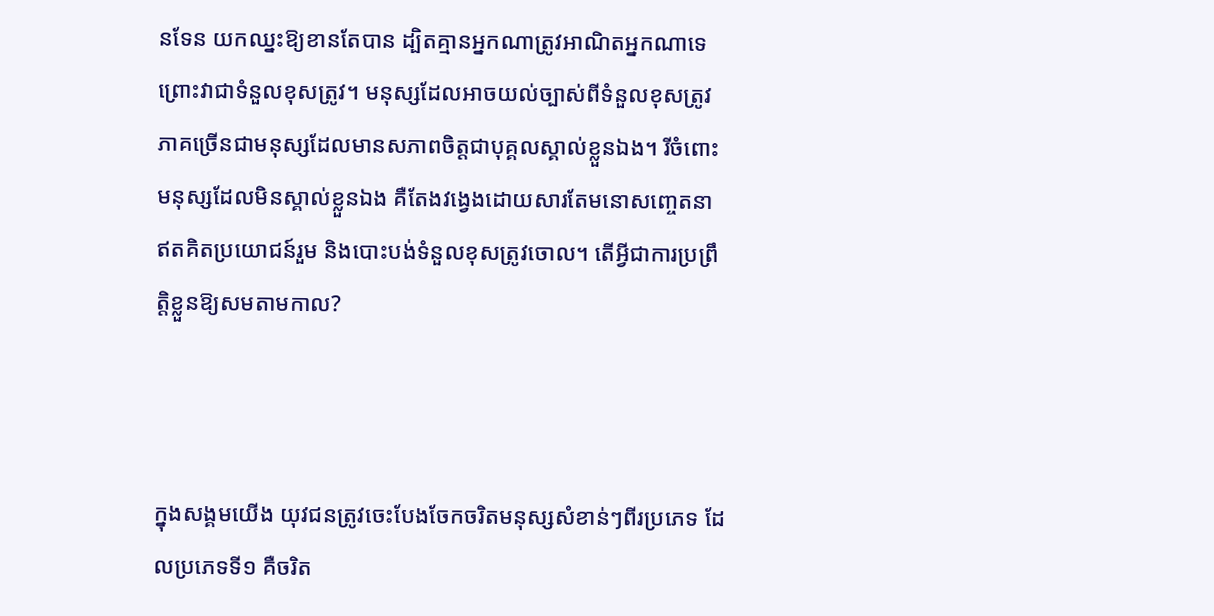នទែន យកឈ្នះឱ្យខានតែបាន ដ្បិតគ្មានអ្នកណាត្រូវអាណិតអ្នកណាទេ ព្រោះវាជាទំនួលខុសត្រូវ។ មនុស្សដែលអាចយល់ច្បាស់ពីទំនួលខុសត្រូវ ភាគច្រើនជាមនុស្សដែលមានសភាពចិត្តជាបុគ្គលស្គាល់ខ្លួនឯង។ រីចំពោះមនុស្សដែលមិនស្គាល់ខ្លួនឯង គឺតែងវង្វេងដោយសារតែមនោសញ្ចេតនា ឥតគិតប្រយោជន៍រួម និងបោះបង់ទំនួលខុសត្រូវចោល។ តើអ្វីជាការប្រព្រឹត្តិខ្លួនឱ្យសមតាមកាល?



ក្នុងសង្គមយើង យុវជនត្រូវចេះបែងចែកចរិតមនុស្សសំខាន់ៗពីរប្រភេទ ដែលប្រភេទទី១ គឺចរិត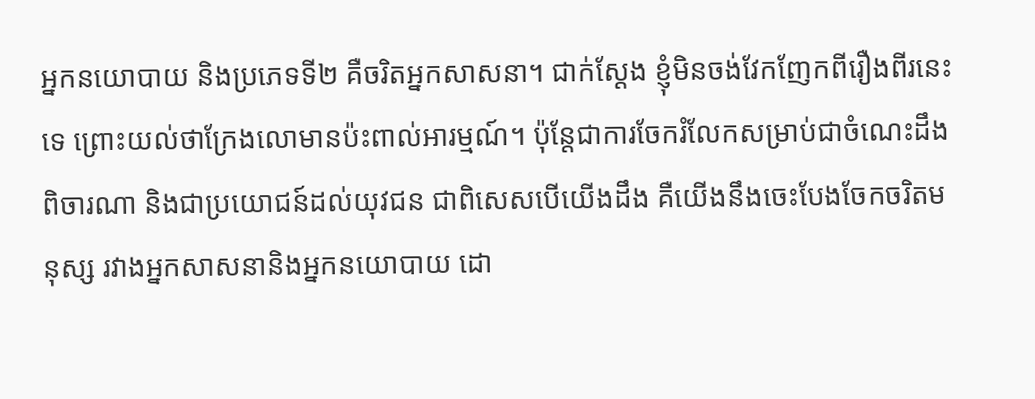អ្នកនយោបាយ និងប្រភេទទី២ គឺចរិតអ្នកសាសនា។ ជាក់ស្តែង ខ្ញុំមិនចង់វែកញែកពីរឿងពីរនេះទេ ព្រោះយល់ថាក្រែងលោមានប៉ះពាល់អារម្មណ៍។ ប៉ុន្តែជាការចែករំលែកសម្រាប់ជាចំណេះដឹងពិចារណា និងជាប្រយោជន៍ដល់យុវជន ជាពិសេសបើយើងដឹង គឺយើងនឹងចេះបែងចែកចរិតមនុស្ស រវាងអ្នកសាសនានិងអ្នកនយោបាយ ដោ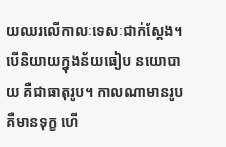យឈរលើកាលៈទេសៈជាក់ស្តែង។ បើនិយាយក្នុងន័យធៀប នយោបាយ គឺជាធាតុរូប។ កាលណាមានរូប គឺមានទុក្ខ ហើ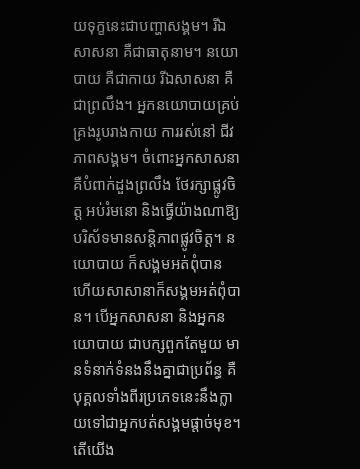យទុក្ខនេះជាបញ្ហាសង្គម។ រីឯសាសនា គឺជាធាតុនាម។ នយោបាយ គឺជាកាយ រីឯសាសនា គឺជាព្រលឹង។ អ្នកនយោបាយគ្រប់គ្រងរូបរាងកាយ ការរស់នៅ ជីវភាពសង្គម។ ចំពោះអ្នកសាសនា គឺបំពាក់ដួងព្រលឹង ថែរក្សាផ្លូវចិត្ត អប់រំមនោ និងធ្វើយ៉ាងណាឱ្យបរិស័ទមានសន្តិភាពផ្លូវចិត្ត។ នយោបាយ ក៏សង្គមអត់ពុំបាន ហើយសាសានាក៏សង្គមអត់ពុំបាន។ បើអ្នកសាសនា និងអ្នកនយោបាយ ជាបក្សពួកតែមួយ មានទំនាក់ទំនងនឹងគ្នាជាប្រព័ន្ធ គឺបុគ្គលទាំងពីរប្រភេទនេះនឹងក្លាយទៅជាអ្នកបត់សង្គមផ្តាច់មុខ។ តើយើង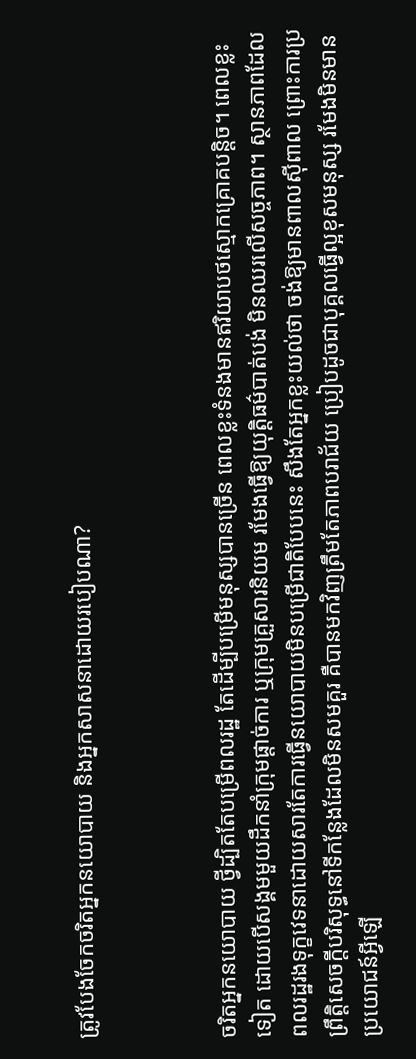ត្រូវបែងចែកចរិតអ្នកនយោបាយ និងអ្នកសាសនាដោយរបៀបណា?



ចរិតអ្នកនយោបាយ ថ្វីដ្បិតតែបម្រើពលរដ្ឋ តែដើម្បីបម្រើមនុស្សបានច្រើន ពេលខ្លះទំនងមានឥរិយាបថស្មោកគ្រោគបន្តិច។ ពេលខ្លះទៀត ដោយបើសង្គមមួយដឹកនាំក្រុមផ្តាច់ការ ឬក្រុមគ្រួសារនិយម រមែងធ្វើឱ្យយុត្តិធម៌បាត់បង់ មិនឈរលើសច្ចភាព។ ស្ថានភាពដែលពលរដ្ឋរងទុក្ខវេទនាដោយសារតែការធ្វើនយោបាយមិនបម្រើជាតិបែបនេះ សឹងតែអ្នកខ្លះយល់ថា ចង់ឱ្យមានពាលស៊ីពាល ព្រោះការប្រព្រឹត្តិសេចក្តីបរិសុទ្ធនៅទីកន្លែងដែលមិនសមគួរ គឺបានមកវិញត្រឹមតែភាពបរាជ័យ ប្រៀបដូចជាបុគ្គលធ្វើល្អខុសមនុស្ស រមែងមិនមានប្រយោជន៍អ្វីឡើ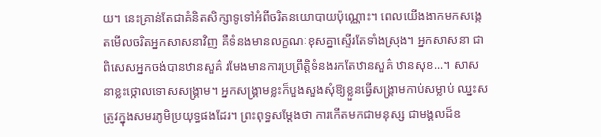យ។ នេះគ្រាន់តែជាគំនិតសិក្សាទូទៅអំពីចរិតនយោបាយប៉ុណ្ណោះ។ ពេលយើងងាកមកសង្កេតមើលចរិតអ្នកសាសនាវិញ គឺទំនងមានលក្ខណៈខុសគ្នាស្ទើរតែទាំងស្រុង។ អ្នកសាសនា ជាពិសេសអ្នកចង់បានឋានសួគ៌ រមែងមានការប្រព្រឹត្តិទំនងរកតែឋានសួគ៌ ឋានសុខ...។ សាសនាខ្លះថ្កោលទោសសង្គ្រាម។ អ្នកសង្គ្រាមខ្លះក៏បួងសួងសុំឱ្យខ្លួនធ្វើសង្គ្រាមកាប់សម្លាប់ ឈ្នះសត្រូវក្នុងសមរភូមិប្រយុទ្ធផងដែរ។ ព្រះពុទ្ធសម្តែងថា ការកើតមកជាមនុស្ស ជាមង្គលដ៏ឧ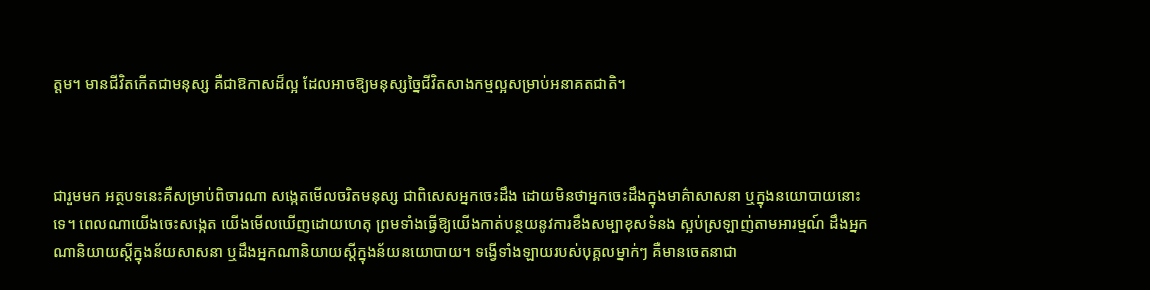ត្តម។ មានជីវិតកើតជាមនុស្ស គឺជាឱកាសដ៏ល្អ ដែលអាចឱ្យមនុស្សច្នៃជីវិតសាងកម្មល្អសម្រាប់អនាគតជាតិ។



ជារួមមក អត្ថបទនេះគឺសម្រាប់ពិចារណា សង្កេតមើលចរិតមនុស្ស ជាពិសេសអ្នកចេះដឹង ដោយមិនថាអ្នកចេះដឹងក្នុងមាគ៌ាសាសនា ឬក្នុងនយោបាយនោះទេ។ ពេលណាយើងចេះសង្កេត យើងមើលឃើញដោយហេតុ ព្រមទាំងធ្វើឱ្យយើងកាត់បន្ថយនូវការខឹងសម្បាខុសទំនង ស្អប់ស្រឡាញ់តាមអារម្មណ៍ ដឹងអ្នកណានិយាយស្តីក្នុងន័យសាសនា ឬដឹងអ្នកណានិយាយស្តីក្នុងន័យនយោបាយ។ ទង្វើទាំងឡាយរបស់បុគ្គលម្នាក់ៗ គឺមានចេតនាជា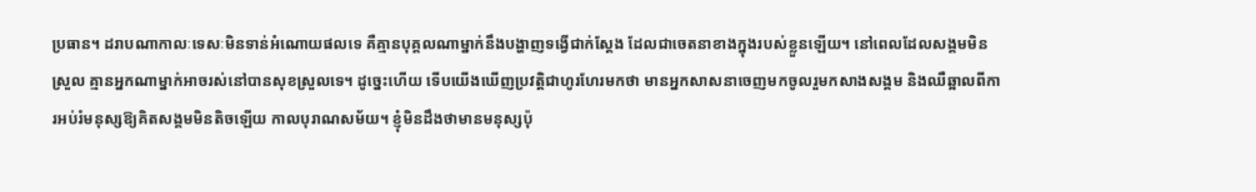ប្រធាន។ ដរាបណាកាលៈទេសៈមិនទាន់អំណោយផលទេ គឺគ្មានបុគ្គលណាម្នាក់នឹងបង្ហាញទង្វើជាក់ស្តែង ដែលជាចេតនាខាងក្នុងរបស់ខ្លួនឡើយ។ នៅពេលដែលសង្គមមិនស្រួល គ្មានអ្នកណាម្នាក់អាចរស់នៅបានសុខស្រួលទេ។ ដូច្នេះហើយ ទើបយើងឃើញប្រវត្តិជាហូរហែរមកថា មានអ្នកសាសនាចេញមកចូលរួមកសាងសង្គម និងឈឺឆ្អាលពីការអប់រំមនុស្សឱ្យគិតសង្គមមិនតិចឡើយ កាលបុរាណសម័យ។ ខ្ញុំមិនដឹងថាមានមនុស្សប៉ុ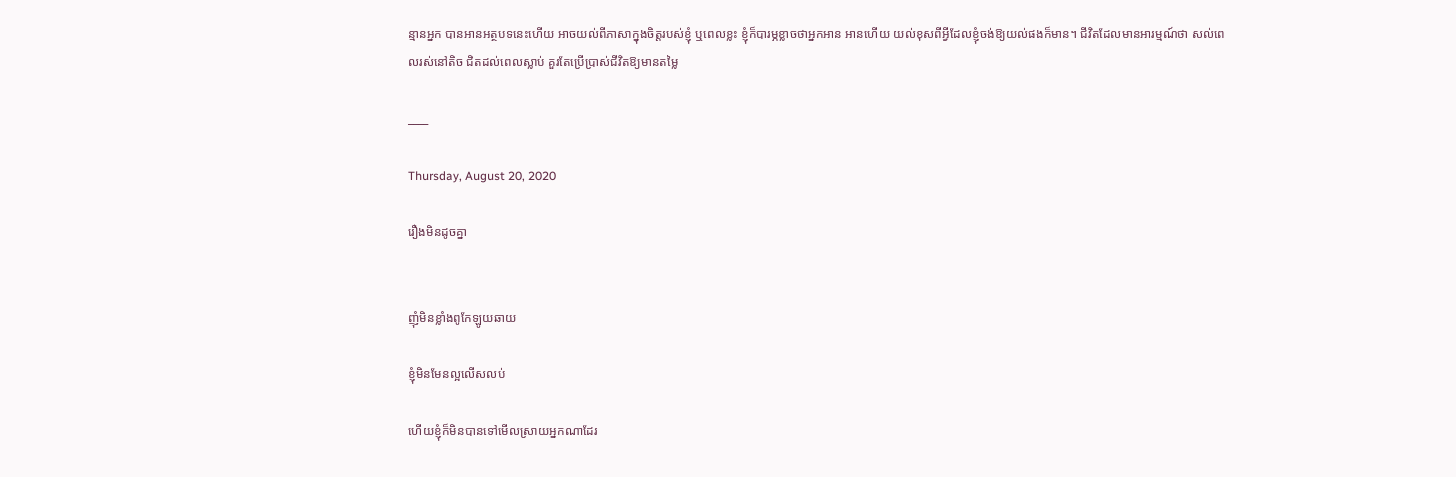ន្មានអ្នក បានអានអត្ថបទនេះហើយ អាចយល់ពីភាសាក្នុងចិត្តរបស់ខ្ញុំ ឬពេលខ្លះ ខ្ញុំក៏បារម្ភខ្លាចថាអ្នកអាន អានហើយ យល់ខុសពីអ្វីដែលខ្ញុំចង់ឱ្យយល់ផងក៏មាន។ ជីវិតដែលមានអារម្មណ៍ថា សល់ពេលរស់នៅតិច ជិតដល់ពេលស្លាប់ គួរតែប្រើប្រាស់ជីវិតឱ្យមានតម្លៃ

____

Thursday, August 20, 2020

រឿងមិនដូចគ្នា


ញុំមិនខ្លាំងពូកែឡូយឆាយ

ខ្ញុំមិនមែនល្អលើសលប់

ហើយខ្ញុំក៏មិនបានទៅមើលស្រាយអ្នកណាដែរ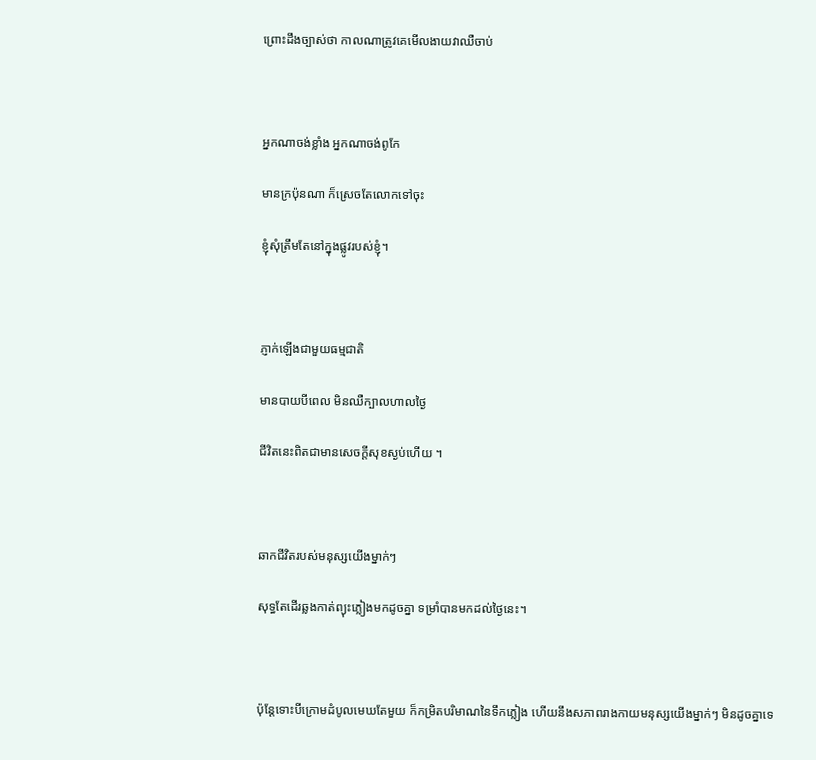ព្រោះដឹងច្បាស់ថា កាលណាត្រូវគេមើលងាយវាឈឺចាប់



អ្នកណាចង់ខ្លាំង អ្នកណាចង់ពូកែ

មានក្រប៉ុនណា ក៏ស្រេចតែលោកទៅចុះ

ខ្ញុំសុំត្រឹមតែនៅក្នុងផ្លូវរបស់ខ្ញុំ។



ភ្ញាក់ឡើងជាមួយធម្មជាតិ

មានបាយបីពេល មិនឈឺក្បាលហាលថ្ងៃ

ជីវិតនេះពិតជាមានសេចក្តីសុខស្ងប់ហើយ ។



ឆាកជីវិតរបស់មនុស្សយើងម្នាក់ៗ

សុទ្ធតែដើរឆ្លងកាត់ព្យុះភ្លៀងមកដូចគ្នា ទម្រាំបានមកដល់ថ្ងៃនេះ។



ប៉ុន្តែទោះបីក្រោមដំបូលមេឃតែមួយ ក៏កម្រិតបរិមាណនៃទឹកភ្លៀង ហើយនឹងសភាពរាងកាយមនុស្សយើងម្នាក់ៗ មិនដូចគ្នាទេ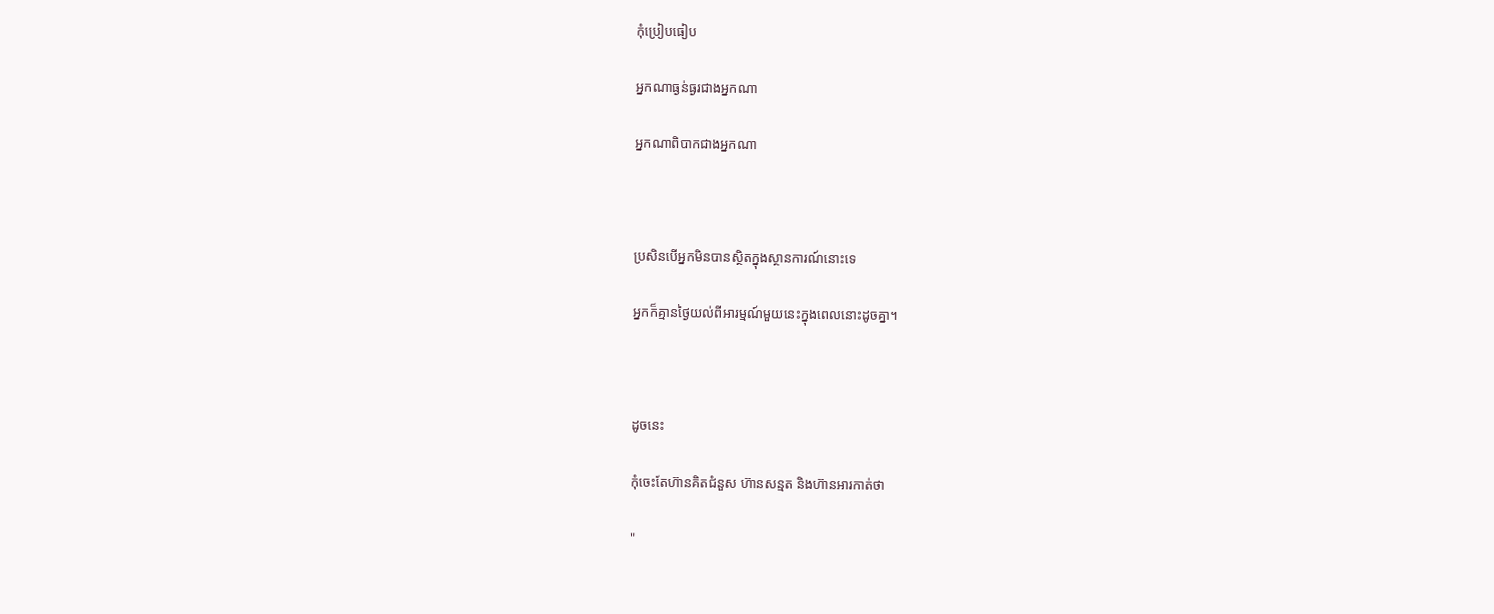កុំប្រៀបធៀប

អ្នកណាធ្ងន់ធ្ងរជាងអ្នកណា

អ្នកណាពិបាកជាងអ្នកណា



ប្រសិនបើអ្នកមិនបានស្ថិតក្នុងស្ថានការណ៍នោះទេ

អ្នកក៏គ្មានថ្ងៃយល់ពីអារម្មណ៍មួយនេះក្នុងពេលនោះដូចគ្នា។



ដូចនេះ

កុំចេះតែហ៊ានគិតជំនួស ហ៊ានសន្មត និងហ៊ានអារកាត់ថា

"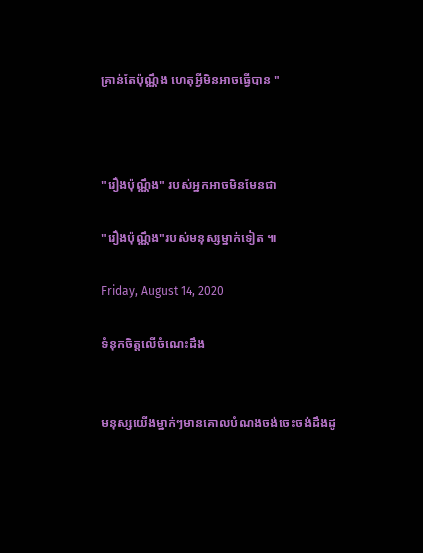គ្រាន់តែប៉ុណ្ណឹង ហេតុអ្វីមិនអាចធ្វើបាន "



"រឿងប៉ុណ្ណឹង" របស់អ្នកអាចមិនមែនជា

"រឿងប៉ុណ្ណឹង"របស់មនុស្សម្នាក់ទៀត ៕

Friday, August 14, 2020

ទំនុកចិត្តលើចំណេះដឹង


មនុស្សយើងម្នាក់ៗមានគោលបំណងចង់ចេះចង់ដឹងដូ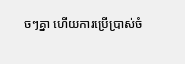ចៗគ្នា ហើយការប្រើប្រាស់ចំ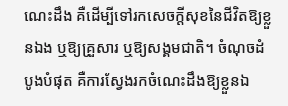ណេះដឹង គឺដើម្បីទៅរកសេចក្តីសុខនៃជីវិតឱ្យខ្លួនឯង ឬឱ្យគ្រួសារ ឬឱ្យសង្គមជាតិ។ ចំណុចដំបូងបំផុត គឺការស្វែងរកចំណេះដឹងឱ្យខ្លួនឯ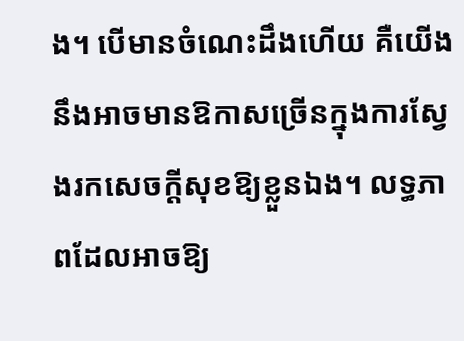ង។ បើមានចំណេះដឹងហើយ គឺយើងនឹងអាចមានឱកាសច្រើនក្នុងការស្វែងរកសេចក្តីសុខឱ្យខ្លួនឯង។ លទ្ធភាពដែលអាចឱ្យ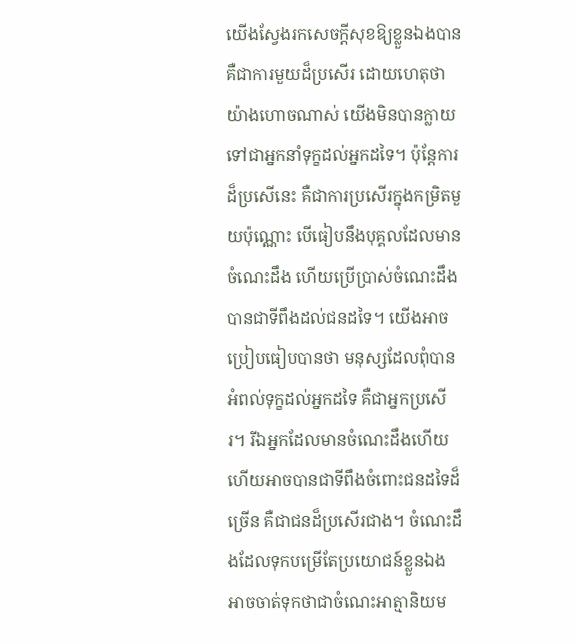យើងស្វែងរកសេចក្តីសុខឱ្យខ្លួនឯងបាន គឺជាការមួយដ៏ប្រសើរ ដោយហេតុថា យ៉ាងហោចណាស់ យើងមិនបានក្លាយទៅជាអ្នកនាំទុក្ខដល់អ្នកដទៃ។ ប៉ុន្តែការដ៏ប្រសើនេះ គឺជាការប្រសើរក្នុងកម្រិតមួយប៉ុណ្ណោះ បើធៀបនឹងបុគ្គលដែលមានចំណេះដឹង ហើយប្រើប្រាស់ចំណេះដឹងបានជាទីពឹងដល់ជនដទៃ។ យើងអាចប្រៀបធៀបបានថា មនុស្សដែលពុំបានអំពល់ទុក្ខដល់អ្នកដទៃ គឺជាអ្នកប្រសើរ។ រីឯអ្នកដែលមានចំណេះដឹងហើយ ហើយអាចបានជាទីពឹងចំពោះជនដទៃដ៏ច្រើន គឺជាជនដ៏ប្រសើរជាង។ ចំណេះដឹងដែលទុកបម្រើតែប្រយោជន៍ខ្លួនឯង អាចចាត់ទុកថាជាចំណេះអាត្មានិយម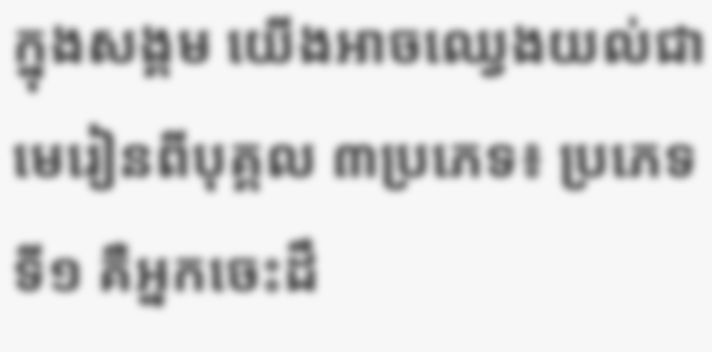ក្នុងសង្គម យើងអាចឈ្វេងយល់ជាមេរៀនពីបុគ្គល ៣ប្រភេទ៖ ប្រភេទទី១ គឺអ្នកចេះដឹ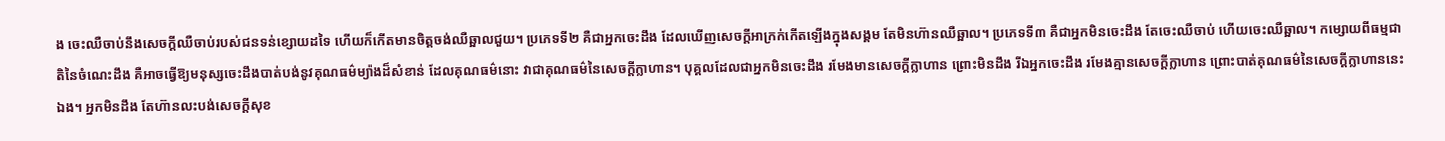ង ចេះឈឺចាប់នឹងសេចក្តីឈឺចាប់របស់ជនទន់ខ្សោយដទៃ ហើយក៏កើតមានចិត្តចង់ឈឺឆ្អាលជួយ។ ប្រភេទទី២ គឺជាអ្នកចេះដឹង ដែលឃើញសេចក្តីអាក្រក់កើតឡើងក្នុងសង្គម តែមិនហ៊ានឈឺឆ្អាល។ ប្រភេទទី៣ គឺជាអ្នកមិនចេះដឹង តែចេះឈឺចាប់ ហើយចេះឈឺឆ្អាល។ កម្សោយពីធម្មជាតិនៃចំណេះដឹង គឺអាចធ្វើឱ្យមនុស្សចេះដឹងបាត់បង់នូវគុណធម៌ម្យ៉ាងដ៏សំខាន់ ដែលគុណធម៌នោះ វាជាគុណធម៌នៃសេចក្តីក្លាហាន។ បុគ្គលដែលជាអ្នកមិនចេះដឹង រមែងមានសេចក្តីក្លាហាន ព្រោះមិនដឹង រីឯអ្នកចេះដឹង រមែងគ្មានសេចក្តីក្លាហាន ព្រោះបាត់គុណធម៌នៃសេចក្តីក្លាហាននេះឯង។ អ្នកមិនដឹង តែហ៊ានលះបង់សេចក្តីសុខ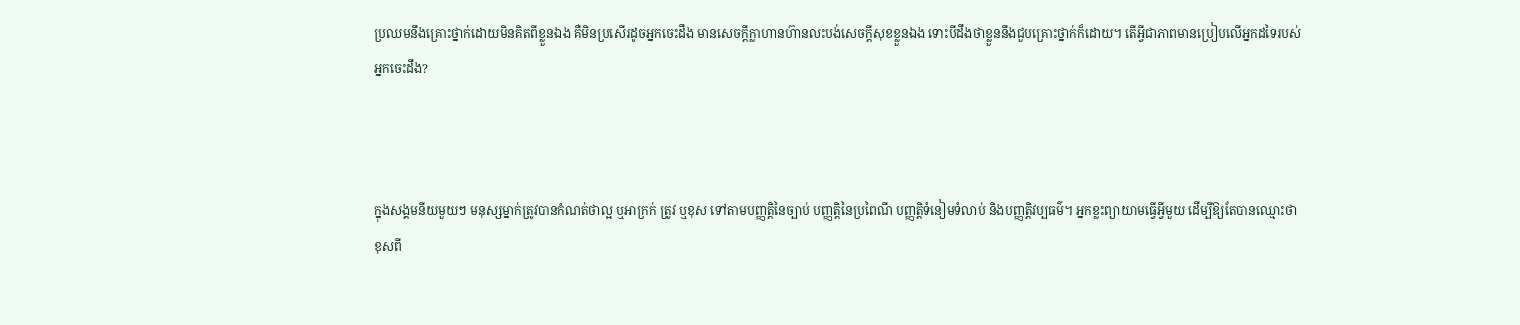ប្រឈមនឹងគ្រោះថ្នាក់ដោយមិនគិតពីខ្លួនឯង គឺមិនប្រសើរដូចអ្នកចេះដឹង មានសេចក្តីក្លាហានហ៊ានលះបង់សេចក្តីសុខខ្លួនឯង ទោះបីដឹងថាខ្លួននឹងជួបគ្រោះថ្នាក់ក៏ដោយ។ តើអ្វីជាភាពមានប្រៀបលើអ្នកដទៃរបស់អ្នកចេះដឹង?



ក្នុងសង្គមនីយមួយៗ មនុស្សម្នាក់ត្រូវបានកំណត់ថាល្អ ឬអាក្រក់ ត្រូវ ឬខុស ទៅតាមបញ្ញត្តិនៃច្បាប់ បញ្ញត្តិនៃប្រពៃណី បញ្ញត្តិទំនៀមទំលាប់ និងបញ្ញត្តិវប្បធម៌។ អ្នកខ្លះព្យាយាមធ្វើអ្វីមួយ ដើម្បីឱ្យតែបានឈ្មោះថា ខុសពី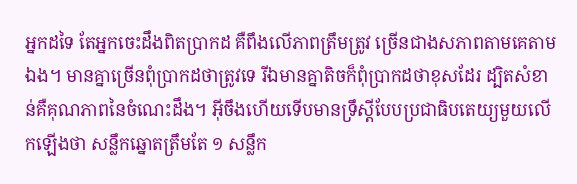អ្នកដទៃ តែអ្នកចេះដឹងពិតប្រាកដ គឺពឹងលើភាពត្រឹមត្រូវ ច្រើនជាងសភាពតាមគេតាមឯង។ មានគ្នាច្រើនពុំប្រាកដថាត្រូវទេ រីឯមានគ្នាតិចក៏ពុំប្រាកដថាខុសដែរ ដ្បិតសំខាន់គឺគុណភាពនៃចំណេះដឹង។ អ៊ីចឹងហើយទើបមានទ្រឹស្តីបែបប្រជាធិបតេយ្យមួយលើកឡើងថា សន្លឹកឆ្នោតត្រឹមតែ ១ សន្លឹក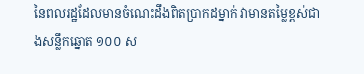នៃពលរដ្ឋដែលមានចំណេះដឹងពិតប្រាកដម្នាក់ វាមានតម្លៃខ្ពស់ជាងសន្លឹកឆ្នោត ១០០ ស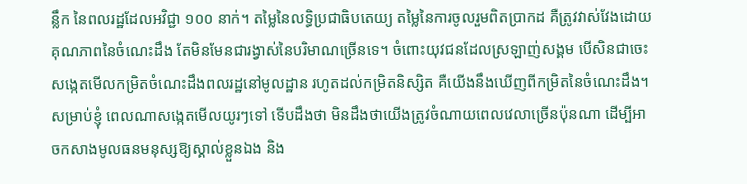ន្លឹក នៃពលរដ្ឋដែលអវិជ្ជា ១០០ នាក់។ តម្លៃនៃលទ្ធិប្រជាធិបតេយ្យ តម្លៃនៃការចូលរួមពិតប្រាកដ គឺត្រូវវាស់វែងដោយគុណភាពនៃចំណេះដឹង តែមិនមែនជារង្វាស់នៃបរិមាណច្រើនទេ។ ចំពោះយុវជនដែលស្រឡាញ់សង្គម បើសិនជាចេះសង្កេតមើលកម្រិតចំណេះដឹងពលរដ្ឋនៅមូលដ្ឋាន រហូតដល់កម្រិតនិស្សិត គឺយើងនឹងឃើញពីកម្រិតនៃចំណេះដឹង។ សម្រាប់ខ្ញុំ ពេលណាសង្កេតមើលយូរៗទៅ ទើបដឹងថា មិនដឹងថាយើងត្រូវចំណាយពេលវេលាច្រើនប៉ុនណា ដើម្បីអាចកសាងមូលធនមនុស្សឱ្យស្គាល់ខ្លួនឯង និង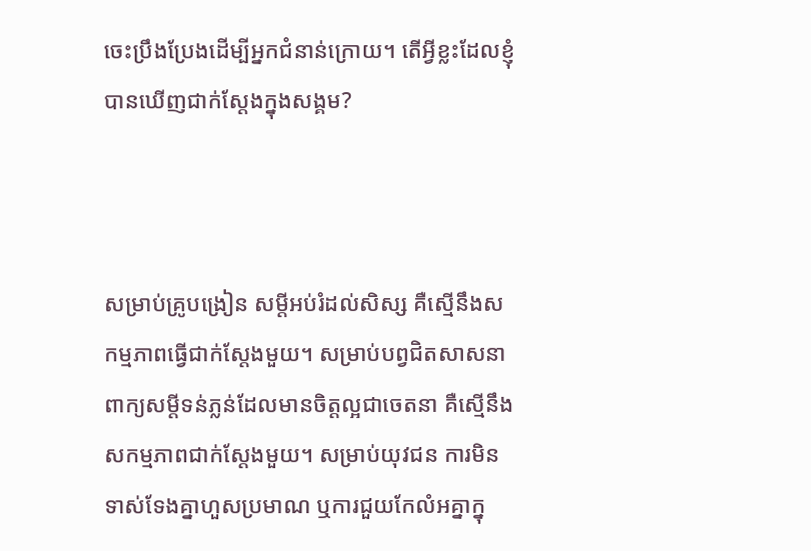ចេះប្រឹងប្រែងដើម្បីអ្នកជំនាន់ក្រោយ។ តើអ្វីខ្លះដែលខ្ញុំបានឃើញជាក់ស្តែងក្នុងសង្គម?



សម្រាប់គ្រូបង្រៀន សម្តីអប់រំដល់សិស្ស គឺស្មើនឹងសកម្មភាពធ្វើជាក់ស្តែងមួយ។ សម្រាប់បព្វជិតសាសនា ពាក្យសម្តីទន់ភ្លន់ដែលមានចិត្តល្អជាចេតនា គឺស្មើនឹងសកម្មភាពជាក់ស្តែងមួយ។ សម្រាប់យុវជន ការមិនទាស់ទែងគ្នាហួសប្រមាណ ឬការជួយកែលំអគ្នាក្នុ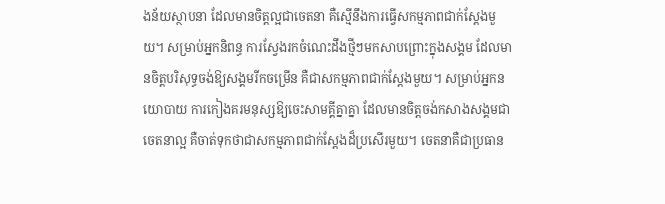ងន័យស្ថាបនា ដែលមានចិត្តល្អជាចេតនា គឺស្មើនឹងការធ្វើសកម្មភាពជាក់ស្តែងមួយ។ សម្រាប់អ្នកនិពន្ធ ការស្វែងរកចំណេះដឹងថ្មីៗមកសាបព្រោះក្នុងសង្គម ដែលមានចិត្តបរិសុទ្ធចង់ឱ្យសង្គមរីកចម្រើន គឺជាសកម្មភាពជាក់ស្តែងមួយ។ សម្រាប់អ្នកនយោបាយ ការកៀងគរមនុស្សឱ្យចេះសាមគ្គីគ្នាគ្នា ដែលមានចិត្តចង់កសាងសង្គមជាចេតនាល្អ គឺចាត់ទុកថាជាសកម្មភាពជាក់ស្តែងដ៏ប្រសើរមួយ។ ចេតនាគឺជាប្រធាន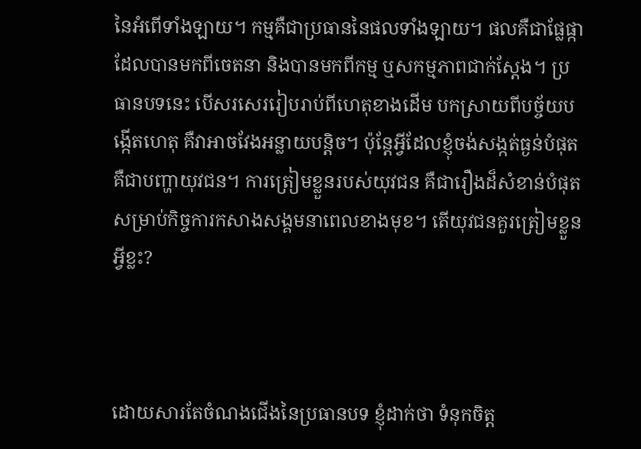នៃអំពើទាំងឡាយ។ កម្មគឺជាប្រធាននៃផលទាំងឡាយ។ ផលគឺជាផ្លែផ្កាដែលបានមកពីចេតនា និងបានមកពីកម្ម ឬសកម្មភាពជាក់ស្តែង។ ប្រធានបទនេះ បើសរសេររៀបរាប់ពីហេតុខាងដើម បកស្រាយពីបច្ច័យបង្កើតហេតុ គឺវាអាចវែងអន្លាយបន្តិច។ ប៉ុន្តែអ្វីដែលខ្ញុំចង់សង្កត់ធ្ងន់បំផុត គឺជាបញ្ហាយុវជន។ ការត្រៀមខ្លួនរបស់យុវជន គឺជារឿងដ៏សំខាន់បំផុតសម្រាប់កិច្ចការកសាងសង្គមនាពេលខាងមុខ។ តើយុវជនគួរត្រៀមខ្លួនអ្វីខ្លះ?



ដោយសារតែចំណងជើងនៃប្រធានបទ ខ្ញុំដាក់ថា ទំនុកចិត្ត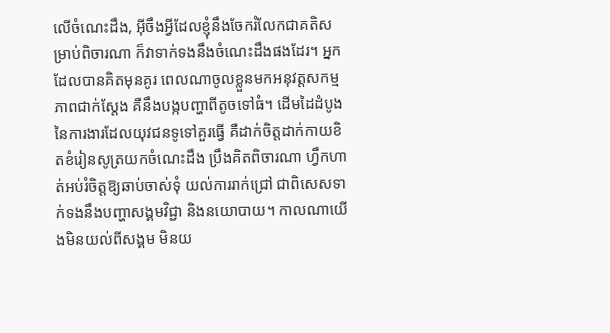លើចំណេះដឹង, អ៊ីចឹងអ្វីដែលខ្ញុំនឹងចែករំលែកជាគតិសម្រាប់ពិចារណា ក៏វាទាក់ទងនឹងចំណេះដឹងផងដែរ។ អ្នកដែលបានគិតមុនគូរ ពេលណាចូលខ្លួនមកអនុវត្តសកម្មភាពជាក់ស្តែង គឺនឹងបង្កបញ្ហាពីតូចទៅធំ។ ដើមដៃដំបូងនៃការងារដែលយុវជនទូទៅគួរធ្វើ គឺដាក់ចិត្តដាក់កាយខិតខំរៀនសូត្រយកចំណេះដឹង ប្រឹងគិតពិចារណា ហ្វឹកហាត់អប់រំចិត្តឱ្យឆាប់ចាស់ទុំ យល់ការរាក់ជ្រៅ ជាពិសេសទាក់ទងនឹងបញ្ហាសង្គមវិជ្ជា និងនយោបាយ។ កាលណាយើងមិនយល់ពីសង្គម មិនយ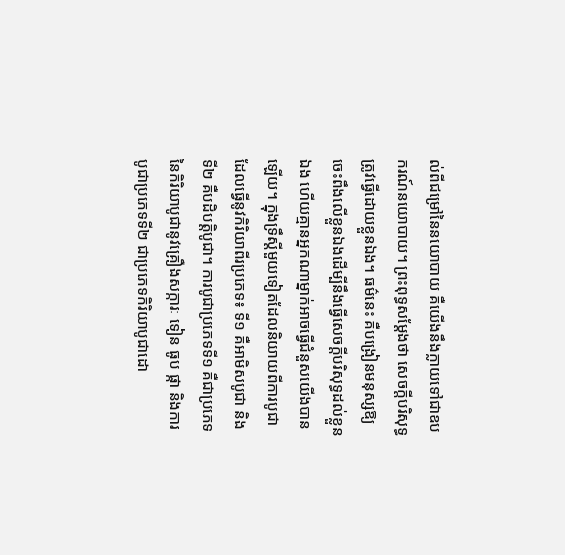ល់ពីជម្រៅនៃនយោបាយ គឺយើងនឹងក្លាយទៅជាឧបករណ៍នយោបាយ។ ព្រះពុទ្ធសម្តែងថា សេចក្តីបរិសុទ្ធ ត្រូវធ្វើដោយខ្លួនឯង។ ធម៌នេះ គឺបង្រៀនមនុស្សឱ្យចេះពឹងលើខ្លួនឯងដើម្បីនឹងធ្វើសេចក្តីបរិសុទ្ធដល់ខ្លួនឯង ហើយគ្មានអ្នកណាម្នាក់អាចធ្វើជំនួសយើងបានឡើយ។ ក្នុងទ្រឹស្តីមួយទៀតដែលនិយាយពីការបូជា ដែលធ្វើនូវកិរិយាពីរប្រភេទ៖ ទី១ គឺអាមិសបូជា និងទី២ គឺបដិបត្តិបូជា។ ការបូជាប្រភេទទី១ គឺជាប្រភេទនៃកិរិយាបូជានូវគ្រឿងសក្ការៈ ទៀន ធូប ផ្កា និងការបូជាប្រភេទទី២ ជាប្រភេទកិរិយាបូជាដោ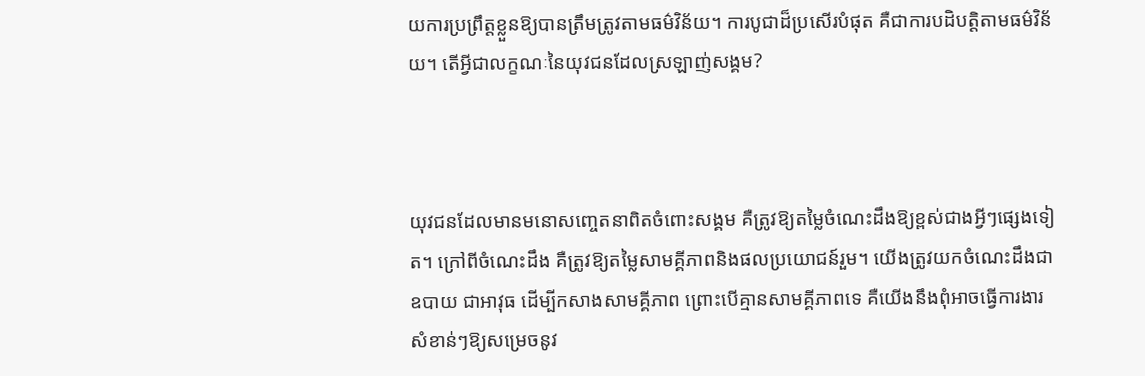យការប្រព្រឹត្តខ្លួនឱ្យបានត្រឹមត្រូវតាមធម៌វិន័យ។ ការបូជាដ៏ប្រសើរបំផុត គឺជាការបដិបត្តិតាមធម៌វិន័យ។ តើអ្វីជាលក្ខណៈនៃយុវជនដែលស្រឡាញ់សង្គម?



យុវជនដែលមានមនោសញ្ចេតនាពិតចំពោះសង្គម គឺត្រូវឱ្យតម្លៃចំណេះដឹងឱ្យខ្ពស់ជាងអ្វីៗផ្សេងទៀត។ ក្រៅពីចំណេះដឹង គឺត្រូវឱ្យតម្លៃសាមគ្គីភាពនិងផលប្រយោជន៍រួម។ យើងត្រូវយកចំណេះដឹងជាឧបាយ ជាអាវុធ ដើម្បីកសាងសាមគ្គីភាព ព្រោះបើគ្មានសាមគ្គីភាពទេ គឺយើងនឹងពុំអាចធ្វើការងារសំខាន់ៗឱ្យសម្រេចនូវ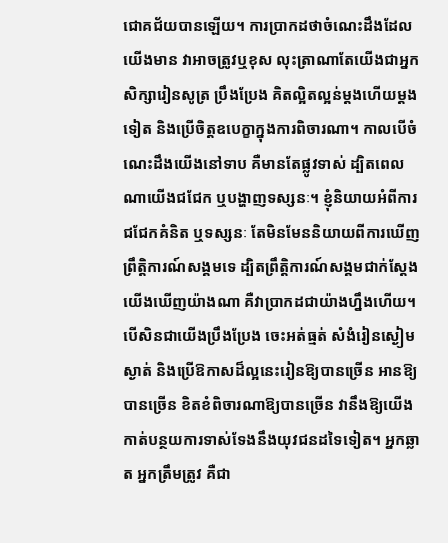ជោគជ័យបានឡើយ។ ការប្រាកដថាចំណេះដឹងដែលយើងមាន វាអាចត្រូវឬខុស លុះត្រាណាតែយើងជាអ្នកសិក្សារៀនសូត្រ ប្រឹងប្រែង គិតល្អិតល្អន់ម្តងហើយម្តងទៀត និងប្រើចិត្តឧបេក្ខាក្នុងការពិចារណា។ កាលបើចំណេះដឹងយើងនៅទាប គឺមានតែផ្លូវទាស់ ដ្បិតពេលណាយើងជជែក ឬបង្ហាញទស្សនៈ។ ខ្ញុំនិយាយអំពីការជជែកគំនិត ឬទស្សនៈ តែមិនមែននិយាយពីការឃើញព្រឹត្តិការណ៍សង្គមទេ ដ្បិតព្រឹត្តិការណ៍សង្គមជាក់ស្តែង យើងឃើញយ៉ាងណា គឺវាប្រាកដជាយ៉ាងហ្នឹងហើយ។ បើសិនជាយើងប្រឹងប្រែង ចេះអត់ធ្មត់ សំងំរៀនស្ងៀមស្ងាត់ និងប្រើឱកាសដ៏ល្អនេះរៀនឱ្យបានច្រើន អានឱ្យបានច្រើន ខិតខំពិចារណាឱ្យបានច្រើន វានឹងឱ្យយើងកាត់បន្ថយការទាស់ទែងនឹងយុវជនដទៃទៀត។ អ្នកឆ្លាត អ្នកត្រឹមត្រូវ គឺជា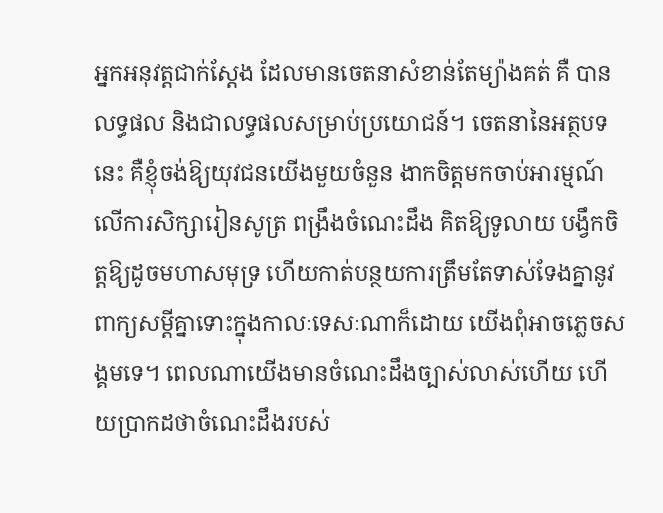អ្នកអនុវត្តជាក់ស្តែង ដែលមានចេតនាសំខាន់តែម្យ៉ាងគត់ គឺ បានលទ្ធផល និងជាលទ្ធផលសម្រាប់ប្រយោជន៍។ ចេតនានៃអត្ថបទនេះ គឺខ្ញុំចង់ឱ្យយុវជនយើងមួយចំនួន ងាកចិត្តមកចាប់អារម្មណ៍លើការសិក្សារៀនសូត្រ ពង្រឹងចំណេះដឹង គិតឱ្យទូលាយ បង្វឹកចិត្តឱ្យដូចមហាសមុទ្រ ហើយកាត់បន្ថយការត្រឹមតែទាស់ទែងគ្នានូវពាក្យសម្តីគ្នាទោះក្នុងកាលៈទេសៈណាក៏ដោយ យើងពុំអាចភ្លេចសង្គមទេ។ ពេលណាយើងមានចំណេះដឹងច្បាស់លាស់ហើយ ហើយប្រាកដថាចំណេះដឹងរបស់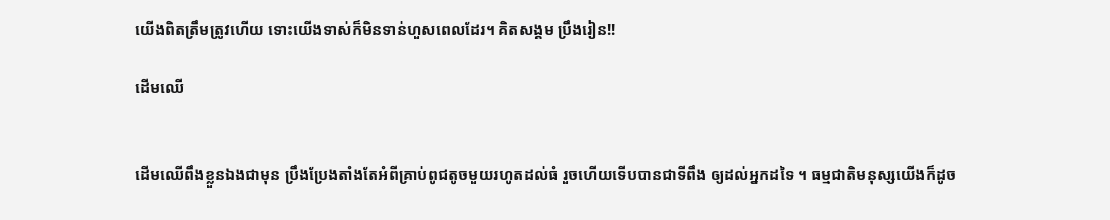យើងពិតត្រឹមត្រូវហើយ ទោះយើងទាស់ក៏មិនទាន់ហួសពេលដែរ។ គិតសង្គម ប្រឹងរៀន!!

ដើមឈើ


ដើមឈើពឹងខ្លួនឯងជាមុន ប្រឹងប្រែងតាំងតែអំពីគ្រាប់ពូជតូចមួយរហូតដល់ធំ រួចហើយទើបបានជាទីពឹង ឲ្យដល់អ្នកដទៃ ។ ធម្មជាតិមនុស្សយើងក៏ដូច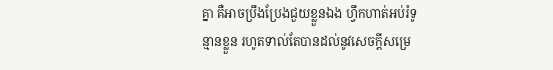គ្នា គឺអាចប្រឹងប្រែងជួយខ្លួនឯង ហ្វឹកហាត់អប់រំទូន្មានខ្លួន រហូតទាល់តែបានដល់នូវសេចក្តីសម្រេ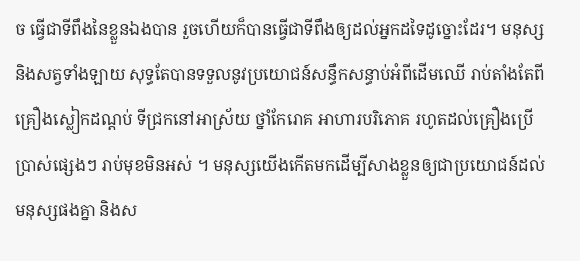ច ធ្វើជាទីពឹងនៃខ្លួនឯងបាន រួចហើយក៏បានធ្វើជាទីពឹងឲ្យដល់អ្នកដទៃដូច្នោះដែរ។ មនុស្សនិងសត្វទាំងឡាយ សុទ្ធតែបានទទួលនូវប្រយោជន៍សន្ធឹកសន្ធាប់អំពីដើមឈើ រាប់តាំងតែពីគ្រឿងស្លៀកដណ្តប់ ទីជ្រកនៅអាស្រ័យ ថ្នាំកែរោគ អាហារបរិភោគ រហូតដល់គ្រឿងប្រើប្រាស់ផ្សេងៗ រាប់មុខមិនអស់ ។ មនុស្សយើងកើតមកដើម្បីសាងខ្លួនឲ្យជាប្រយោជន៍ដល់មនុស្សផងគ្នា និងស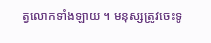ត្វលោកទាំងឡាយ ។ មនុស្សត្រូវចេះទូ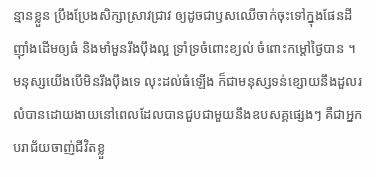ន្មានខ្លួន ប្រឹងប្រែងសិក្សាស្រាវជ្រាវ ឲ្យដូចជាឫសឈើចាក់ចុះទៅក្នុងផែនដី ញ៉ាំងដើមឲ្យធំ និងមាំមួនរឹងប៉ឹងល្អ ទ្រាំទ្រចំពោះខ្យល់ ចំពោះកម្តៅថ្ងៃបាន ។ មនុស្សយើងបើមិនរឹងប៉ឹងទេ លុះដល់ធំឡើង ក៏ជាមនុស្សទន់ខ្សោយនឹងដួលរលំបានដោយងាយនៅពេលដែលបានជួបជាមួយនឹងឧបសគ្គផ្សេងៗ គឺជាអ្នកបរាជ័យចាញ់ជីវិតខ្លួ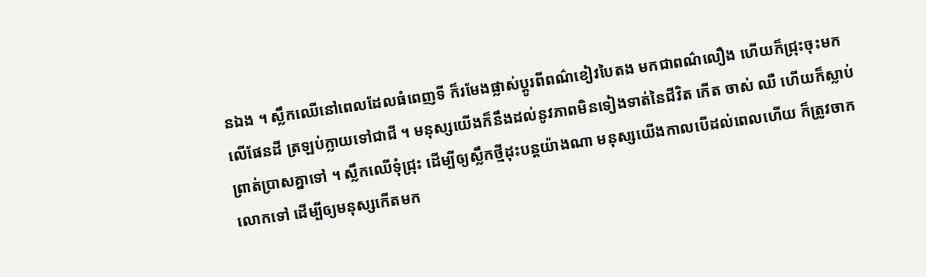នឯង ។ ស្លឹកឈើនៅពេលដែលធំពេញទី ក៏រមែងផ្លាស់ប្តូរពីពណ៌ខៀវបៃតង មកជាពណ៌លឿង ហើយក៏ជ្រុះចុះមកលើផែនដី ត្រឡប់ក្លាយទៅជាជី ។ មនុស្សយើងក៏នឹងដល់នូវភាពមិនទៀងទាត់នៃជីវិត កើត ចាស់ ឈឺ ហើយក៏ស្លាប់ព្រាត់ប្រាសគ្នាទៅ ។ ស្លឹកឈើទុំជ្រុះ ដើម្បីឲ្យស្លឹកថ្មីដុះបន្តយ៉ាងណា មនុស្សយើងកាលបើដល់ពេលហើយ ក៏ត្រូវចាកលោកទៅ ដើម្បីឲ្យមនុស្សកើតមក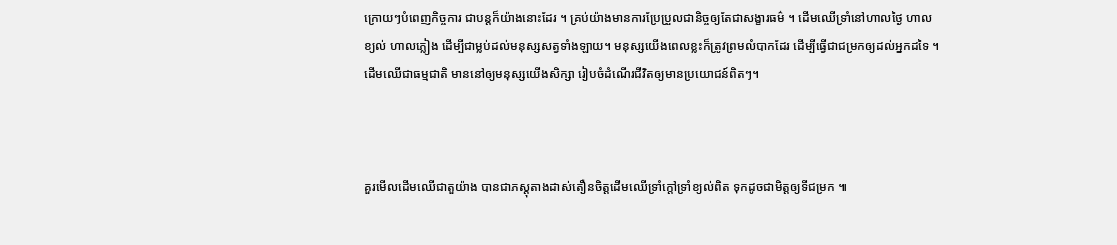ក្រោយៗបំពេញកិច្ចការ ជាបន្តក៏យ៉ាងនោះដែរ ។ គ្រប់យ៉ាងមានការប្រែប្រួលជានិច្ចឲ្យតែជាសង្ខារធម៌ ។ ដើមឈើទ្រាំនៅហាលថ្ងៃ ហាលខ្យល់ ហាលភ្លៀង ដើម្បីជាម្លប់ដល់មនុស្សសត្វទាំងឡាយ។ មនុស្សយើងពេលខ្លះក៏ត្រូវព្រមលំបាកដែរ ដើម្បីធ្វើជាជម្រកឲ្យដល់អ្នកដទៃ ។ ដើមឈើជាធម្មជាតិ មាននៅឲ្យមនុស្សយើងសិក្សា រៀបចំដំណើរជីវិតឲ្យមានប្រយោជន៍ពិតៗ។



គួរមើលដើមឈើជាតួយ៉ាង បានជាភស្តុតាងដាស់តឿនចិត្តដើមឈើទ្រាំក្តៅទ្រាំខ្យល់ពិត ទុកដូចជាមិត្តឲ្យទីជម្រក ៕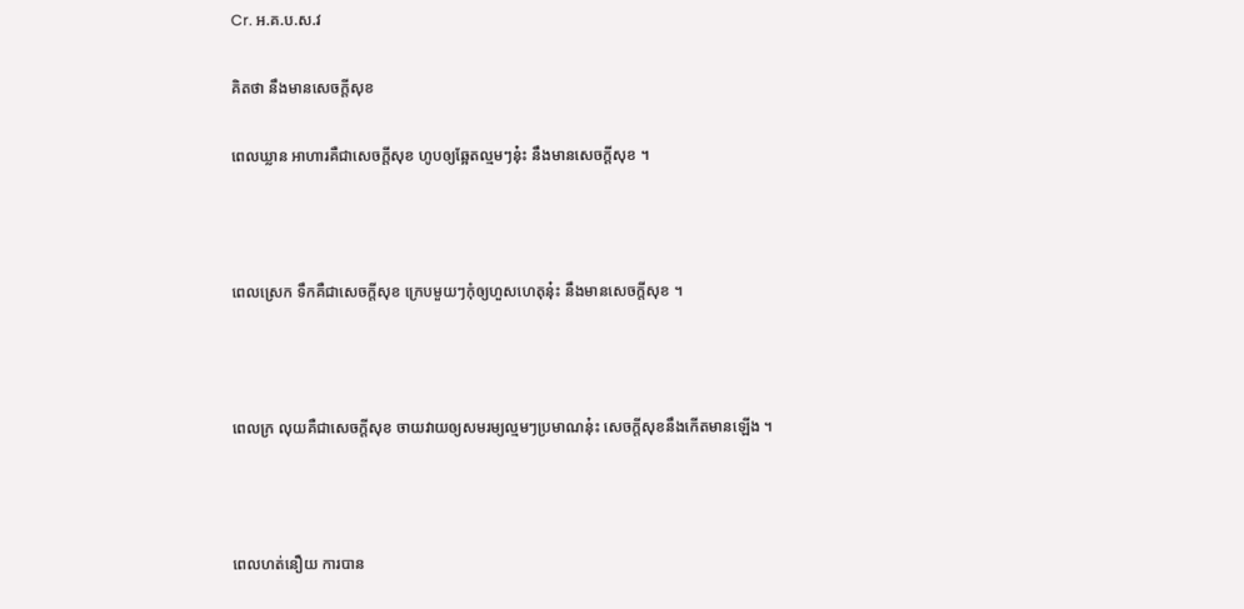Cr. អ.គ.ប.ស.វ

គិតថា នឹងមានសេចក្ដីសុខ

ពេលឃ្លាន អាហារគឺជាសេចក្តីសុខ ហូបឲ្យឆ្អែតល្មមៗនុ៎ះ នឹងមានសេចក្តីសុខ ។



ពេលស្រេក ទឹកគឺជាសេចក្តីសុខ ក្រេបមួយៗកុំឲ្យហួសហេតុនុ៎ះ នឹងមានសេចក្តីសុខ ។



ពេលក្រ លុយគឺជាសេចក្តីសុខ ចាយវាយឲ្យសមរម្យល្មមៗប្រមាណនុ៎ះ សេចក្តីសុខនឹងកើតមានឡើង ។



ពេលហត់នឿយ ការបាន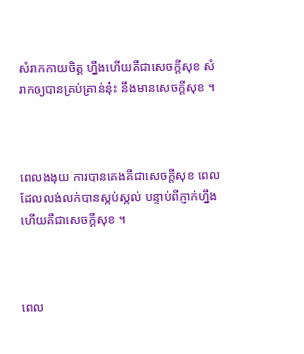សំរាកកាយចិត្ត ហ្នឹងហើយគឺជាសេចក្តីសុខ សំរាកឲ្យបានគ្រប់គ្រាន់នុ៎ះ នឹងមានសេចក្តីសុខ ។



ពេលងងុយ ការបានគេងគឺជាសេចក្តីសុខ ពេលដែលលង់លក់បានស្កប់ស្កល់ បន្ទាប់ពីភ្ញាក់ហ្នឹងហើយគឺជាសេចក្តីសុខ ។



ពេល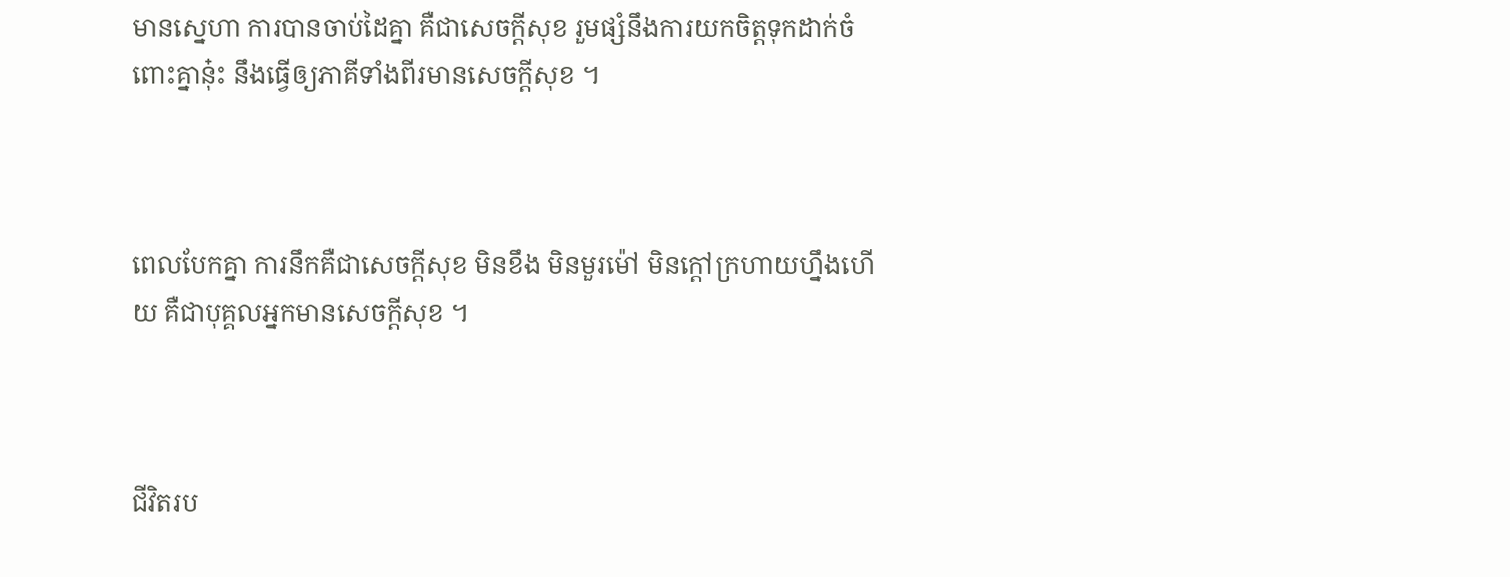មានស្នេហា ការបានចាប់ដៃគ្នា គឺជាសេចក្តីសុខ រួមផ្សំនឹងការយកចិត្តទុកដាក់ចំពោះគ្នានុ៎ះ នឹងធ្វើឲ្យភាគីទាំងពីរមានសេចក្តីសុខ ។



ពេលបែកគ្នា ការនឹកគឺជាសេចក្តីសុខ មិនខឹង មិនមួរម៉ៅ មិនក្តៅក្រហាយហ្នឹងហើយ គឺជាបុគ្គលអ្នកមានសេចក្តីសុខ ។



ជីវិតរប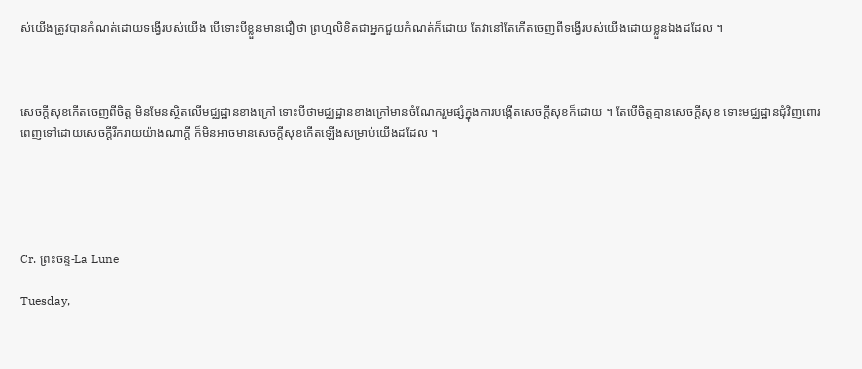ស់យើងត្រូវបានកំណត់ដោយទង្វើរបស់យើង បើទោះបីខ្លួនមានជឿថា ព្រហ្មលិខិតជាអ្នកជួយកំណត់ក៏ដោយ តែវានៅតែកើតចេញពីទង្វើរបស់យើងដោយខ្លួនឯងដដែល ។



សេចក្តីសុខកើតចេញពីចិត្ត មិនមែនស្ថិតលើមជ្ឈដ្ឋានខាងក្រៅ ទោះបីថាមជ្ឈដ្ឋានខាងក្រៅមានចំណែករួមផ្សំក្នុងការបង្កើតសេចក្តីសុខក៏ដោយ ។ តែបើចិត្តគ្មានសេចក្តីសុខ ទោះមជ្ឈដ្ឋានជុំវិញពោរពេញទៅដោយសេចក្តីរីករាយយ៉ាងណាក្តី ក៏មិនអាចមានសេចក្តីសុខកើតឡើងសម្រាប់យើងដដែល ។





Cr. ព្រះចន្ទ-La Lune

Tuesday,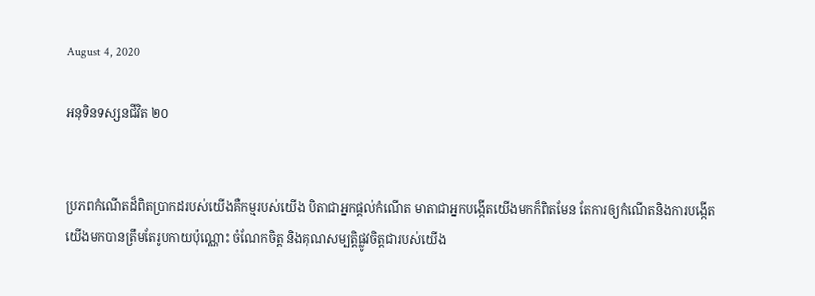August 4, 2020

អនុទិនទស្សនជីវិត ២០


ប្រភពកំណើតដ៏ពិតប្រាកដរបស់យើងគឺកម្មរបស់យើង បិតាជាអ្នកផ្ដល់កំណើត មាតាជាអ្នកបង្កើតយើងមកក៏ពិតមែន តែការឲ្យកំណើតនិងការបង្កើតយើងមកបានត្រឹមតែរូបកាយប៉ុណ្ណោះ ចំណែកចិត្ត និងគុណសម្បត្តិផ្លូវចិត្តជារបស់យើង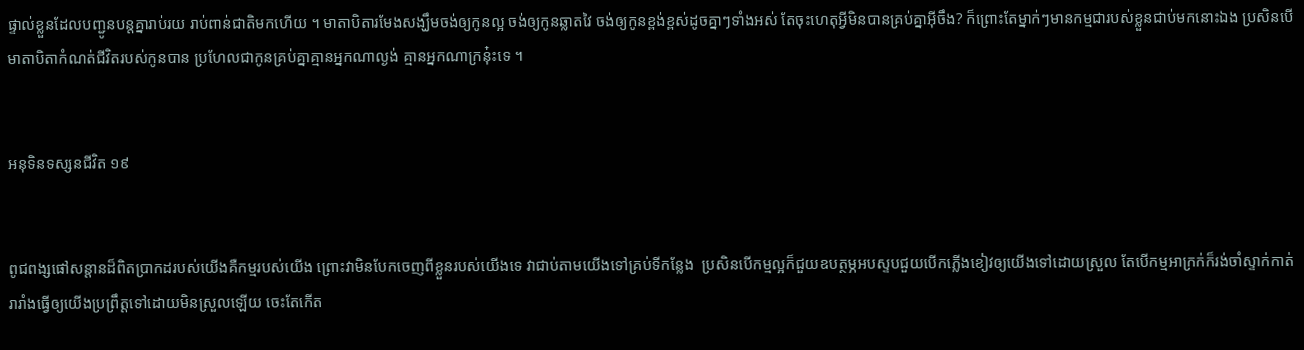ផ្ទាល់ខ្លួនដែលបញ្ជូនបន្តគ្នារាប់រយ រាប់ពាន់ជាតិមកហើយ ។ មាតាបិតារមែងសង្ឃឹមចង់ឲ្យកូនល្អ ចង់ឲ្យកូនឆ្លាតវៃ ចង់ឲ្យកូនខ្ពង់ខ្ពស់ដូចគ្នាៗទាំងអស់ តែចុះហេតុអ្វីមិនបានគ្រប់គ្នាអ៊ីចឹង? ក៏ព្រោះតែម្នាក់ៗមានកម្មជារបស់ខ្លួនជាប់មកនោះឯង ប្រសិនបើមាតាបិតាកំណត់ជីវិតរបស់កូនបាន ប្រហែលជាកូនគ្រប់គ្នាគ្មានអ្នកណាល្ងង់ គ្មានអ្នកណាក្រនុ៎ះទេ ។


អនុទិនទស្សនជីវិត ១៩


ពូជពង្សផៅសន្តានដ៏ពិតប្រាកដរបស់យើងគឺកម្មរបស់យើង ព្រោះវាមិនបែកចេញពីខ្លួនរបស់យើងទេ វាជាប់តាមយើងទៅគ្រប់ទីកន្លែង  ប្រសិនបើកម្មល្អក៏ជួយឧបត្ថម្ភអបស្ទបជួយបើកភ្លើងខៀវឲ្យយើងទៅដោយស្រួល តែបើកម្មអាក្រក់ក៏រង់ចាំស្ទាក់កាត់រារាំងធ្វើឲ្យយើងប្រព្រឹត្តទៅដោយមិនស្រួលឡើយ ចេះតែកើត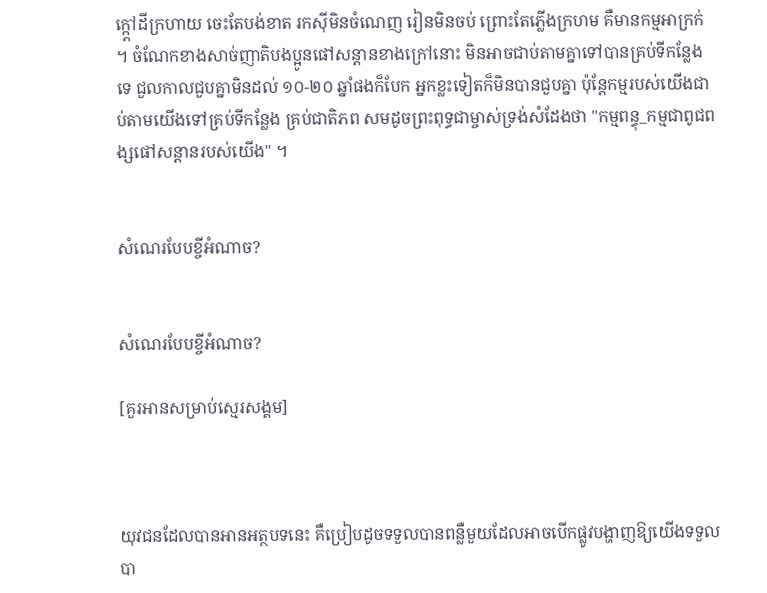ក្ក្ដៅដីក្រហាយ ចេះតែបង់ខាត រកស៊ីមិនចំណេញ រៀនមិនចប់ ព្រោះតែភ្លើងក្រហម គឺមានកម្មអាក្រក់ ។ ចំណែកខាងសាច់ញាតិបងប្អូនផៅសន្តានខាងក្រៅនោះ មិនអាចជាប់តាមគ្នាទៅបានគ្រប់ទីកន្លែងទេ ជួលកាលជួបគ្នាមិនដល់ ១០-២០ ឆ្នាំផងក៏បែក អ្នកខ្លះទៀតក៏មិនបានជួបគ្នា ប៉ុន្តែកម្មរបស់យើងជាប់តាមយើងទៅគ្រប់ទីកន្លែង គ្រប់ជាតិភព សមដូចព្រះពុទ្ធជាម្ចាស់ទ្រង់សំដែងថា "កម្មពន្ធុ_កម្មជាពូជពង្សផៅសន្តានរបស់យើង" ។


សំណេរបែបខ្ចីអំណាច?


សំណេរបែបខ្ចីអំណាច?

[គួរអានសម្រាប់ស្មេរសង្គម]



យុវជនដែលបានអានអត្ថបទនេះ គឺប្រៀបដូចទទួលបានពន្លឺមួយដែលអាចបើកផ្លូវបង្ហាញឱ្យយើងទទួលបា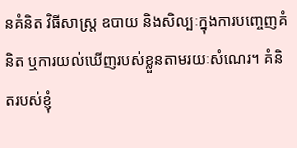នគំនិត វិធីសាស្រ្ត ឧបាយ និងសិល្បៈក្នុងការបញ្ចេញគំនិត ឬការយល់ឃើញរបស់ខ្លួនតាមរយៈសំណេរ។ គំនិតរបស់ខ្ញុំ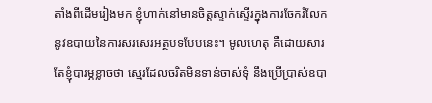តាំងពីដើមរៀងមក ខ្ញុំហាក់នៅមានចិត្តស្ទាក់ស្ទើរក្នុងការចែករំលែកនូវឧបាយនៃការសរសេរអត្ថបទបែបនេះ។ មូលហេតុ គឺដោយសារតែខ្ញុំបារម្ភខ្លាចថា ស្មេរដែលចរិតមិនទាន់ចាស់ទុំ នឹងប្រើប្រាស់ឧបា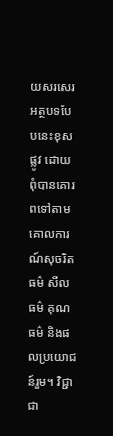យសរសេរអត្ថបទបែបនេះខុសផ្លូវ ដោយពុំបានគោរពទៅតាមគោលការណ៍សុចរិតធម៌ សីលធម៌ គុណធម៌ និងផលប្រយោជន៍រួម។ វិជ្ជាជា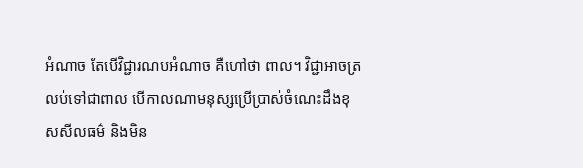អំណាច តែបើវិជ្ជារណបអំណាច គឺហៅថា ពាល។ វិជ្ជាអាចត្រលប់ទៅជាពាល បើកាលណាមនុស្សប្រើប្រាស់ចំណេះដឹងខុសសីលធម៌ និងមិន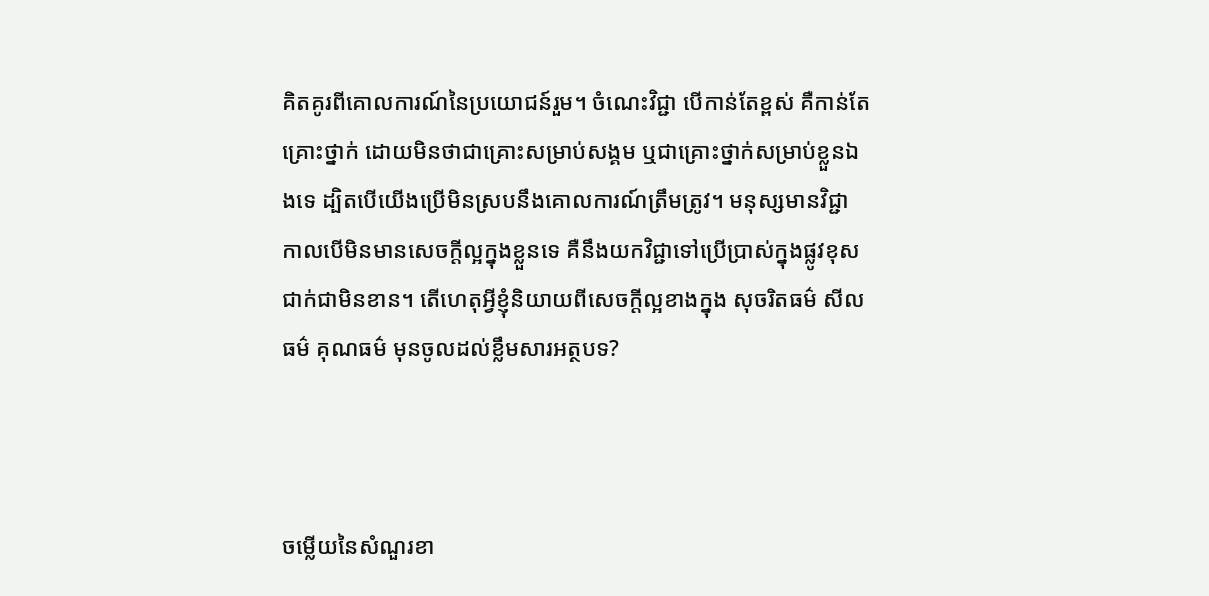គិតគូរពីគោលការណ៍នៃប្រយោជន៍រួម។ ចំណេះវិជ្ជា បើកាន់តែខ្ពស់ គឺកាន់តែគ្រោះថ្នាក់ ដោយមិនថាជាគ្រោះសម្រាប់សង្គម ឬជាគ្រោះថ្នាក់សម្រាប់ខ្លួនឯងទេ ដ្បិតបើយើងប្រើមិនស្របនឹងគោលការណ៍ត្រឹមត្រូវ។ មនុស្សមានវិជ្ជា កាលបើមិនមានសេចក្តីល្អក្នុងខ្លួនទេ គឺនឹងយកវិជ្ជាទៅប្រើប្រាស់ក្នុងផ្លូវខុសជាក់ជាមិនខាន។ តើហេតុអ្វីខ្ញុំនិយាយពីសេចក្តីល្អខាងក្នុង សុចរិតធម៌ សីលធម៌ គុណធម៌ មុនចូលដល់ខ្លឹមសារអត្ថបទ?



ចម្លើយនៃសំណួរខា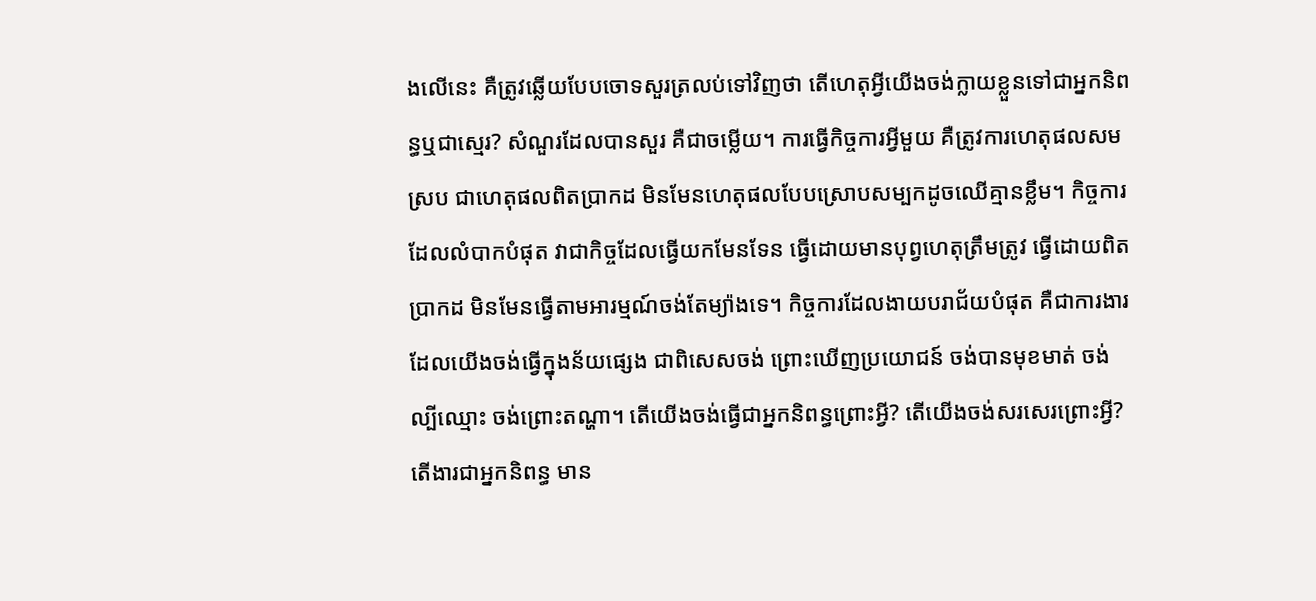ងលើនេះ គឺត្រូវឆ្លើយបែបចោទសួរត្រលប់ទៅវិញថា តើហេតុអ្វីយើងចង់ក្លាយខ្លួនទៅជាអ្នកនិពន្ធឬជាស្មេរ? សំណួរដែលបានសួរ គឺជាចម្លើយ។ ការធ្វើកិច្ចការអ្វីមួយ គឺត្រូវការហេតុផលសមស្រប ជាហេតុផលពិតប្រាកដ មិនមែនហេតុផលបែបស្រោបសម្បកដូចឈើគ្មានខ្លឹម។ កិច្ចការដែលលំបាកបំផុត វាជាកិច្ចដែលធ្វើយកមែនទែន ធ្វើដោយមានបុព្វហេតុត្រឹមត្រូវ ធ្វើដោយពិតប្រាកដ មិនមែនធ្វើតាមអារម្មណ៍ចង់តែម្យ៉ាងទេ។ កិច្ចការដែលងាយបរាជ័យបំផុត គឺជាការងារដែលយើងចង់ធ្វើក្នុងន័យផ្សេង ជាពិសេសចង់ ព្រោះឃើញប្រយោជន៍ ចង់បានមុខមាត់ ចង់ល្បីឈ្មោះ ចង់ព្រោះតណ្ហា។ តើយើងចង់ធ្វើជាអ្នកនិពន្ធព្រោះអ្វី? តើយើងចង់សរសេរព្រោះអ្វី? តើងារជាអ្នកនិពន្ធ មាន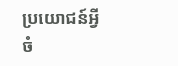ប្រយោជន៍អ្វីចំ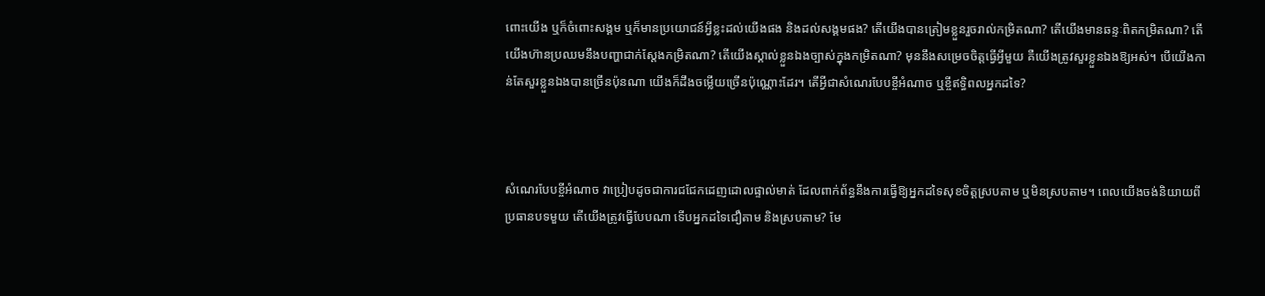ពោះយើង ឬក៏ចំពោះសង្គម ឬក៏មានប្រយោជន៍អ្វីខ្លះដល់យើងផង និងដល់សង្គមផង? តើយើងបានត្រៀមខ្លួនរួចរាល់កម្រិតណា? តើយើងមានឆន្ទៈពិតកម្រិតណា? តើយើងហ៊ានប្រឈមនឹងបញ្ហាជាក់ស្តែងកម្រិតណា? តើយើងស្គាល់ខ្លួនឯងច្បាស់ក្នុងកម្រិតណា? មុននឹងសម្រេចចិត្តធ្វើអ្វីមួយ គឺយើងត្រូវសួរខ្លួនឯងឱ្យអស់។ បើយើងកាន់តែសួរខ្លួនឯងបានច្រើនប៉ុនណា យើងក៏ដឹងចម្លើយច្រើនប៉ុណ្ណោះដែរ។ តើអ្វីជាសំណេរបែបខ្ចីអំណាច ឬខ្ចីឥទ្ធិពលអ្នកដទៃ?



សំណេរបែបខ្ចីអំណាច វាប្រៀបដូចជាការជជែកដេញដោលផ្ទាល់មាត់ ដែលពាក់ព័ន្ធនឹងការធ្វើឱ្យអ្នកដទៃសុខចិត្តស្របតាម ឬមិនស្របតាម។ ពេលយើងចង់និយាយពីប្រធានបទមួយ តើយើងត្រូវធ្វើបែបណា ទើបអ្នកដទៃជឿតាម និងស្របតាម? មែ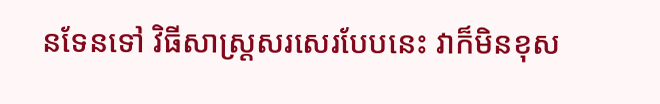នទែនទៅ វិធីសាស្រ្តសរសេរបែបនេះ វាក៏មិនខុស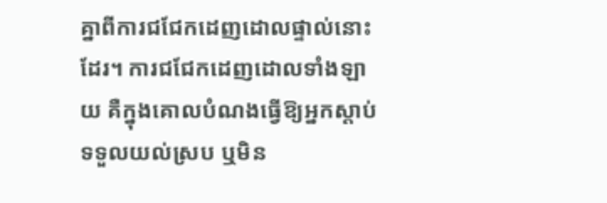គ្នាពីការជជែកដេញដោលផ្ទាល់នោះដែរ។ ការជជែកដេញដោលទាំងឡាយ គឺក្នុងគោលបំណងធ្វើឱ្យអ្នកស្តាប់ទទួលយល់ស្រប ឬមិន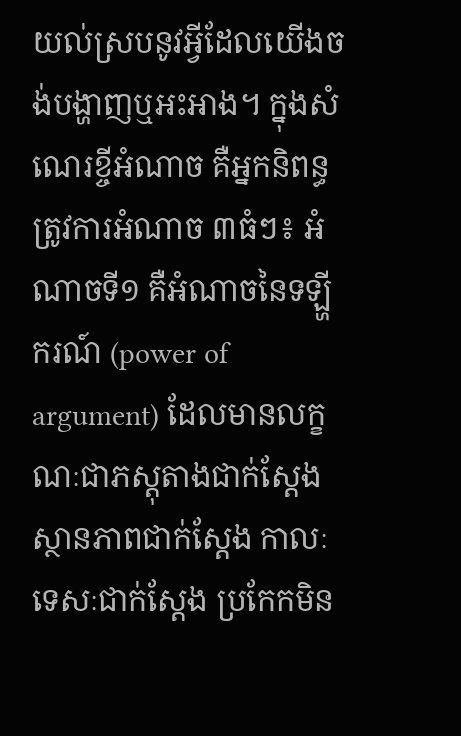យល់ស្របនូវអ្វីដែលយើងចង់បង្ហាញឬអះអាង។ ក្នុងសំណេរខ្ចីអំណាច គឺអ្នកនិពន្ធត្រូវការអំណាច ៣ធំៗ៖ អំណាចទី១ គឺអំណាចនៃទឡ្ហីករណ៍ (power of argument) ដែលមានលក្ខណៈជាភស្តុតាងជាក់ស្តែង ស្ថានភាពជាក់ស្តែង កាលៈទេសៈជាក់ស្តែង ប្រកែកមិន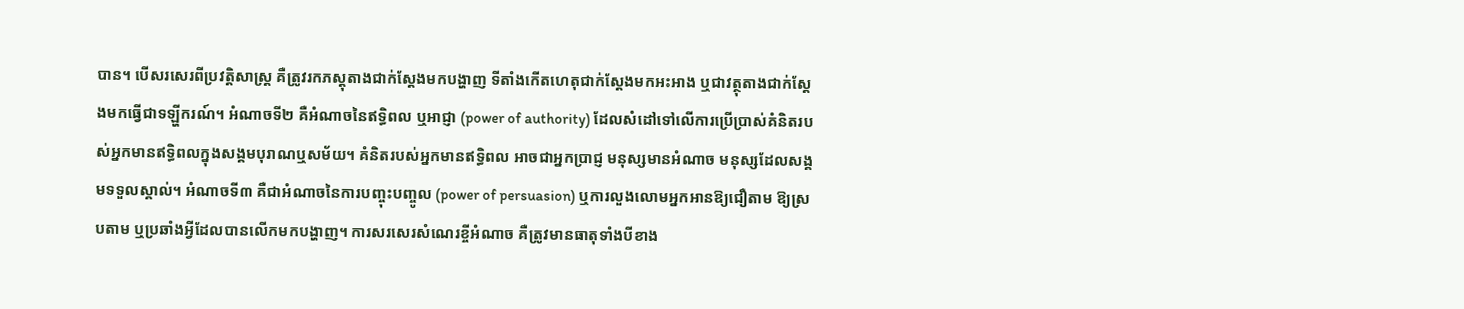បាន។ បើសរសេរពីប្រវត្តិសាស្រ្ត គឺត្រូវរកភស្តុតាងជាក់ស្តែងមកបង្ហាញ ទីតាំងកើតហេតុជាក់ស្តែងមកអះអាង ឬជាវត្ថុតាងជាក់ស្តែងមកធ្វើជាទឡ្ហីករណ៍។ អំណាចទី២ គឺអំណាចនៃឥទ្ធិពល ឬអាជ្ញា (power of authority) ដែលសំដៅទៅលើការប្រើប្រាស់គំនិតរបស់អ្នកមានឥទ្ធិពលក្នុងសង្គមបុរាណឬសម័យ។ គំនិតរបស់អ្នកមានឥទ្ធិពល អាចជាអ្នកប្រាជ្ញ មនុស្សមានអំណាច មនុស្សដែលសង្គមទទួលស្គាល់។ អំណាចទី៣ គឺជាអំណាចនៃការបញ្ចុះបញ្ចូល (power of persuasion) ឬការលួងលោមអ្នកអានឱ្យជឿតាម ឱ្យស្របតាម ឬប្រឆាំងអ្វីដែលបានលើកមកបង្ហាញ។ ការសរសេរសំណេរខ្ចីអំណាច គឺត្រូវមានធាតុទាំងបីខាង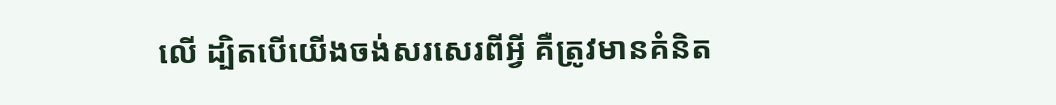លើ ដ្បិតបើយើងចង់សរសេរពីអ្វី គឺត្រូវមានគំនិត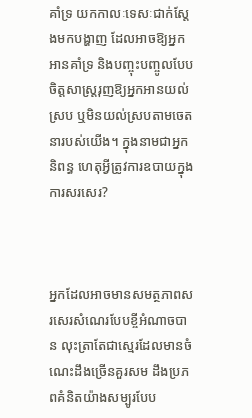គាំទ្រ យកកាលៈទេសៈជាក់ស្តែងមកបង្ហាញ ដែលអាចឱ្យអ្នកអានគាំទ្រ និងបញ្ចុះបញ្ចូលបែបចិត្តសាស្រ្តរុញឱ្យអ្នកអានយល់ស្រប ឬមិនយល់ស្របតាមចេតនារបស់យើង។ ក្នុងនាមជាអ្នកនិពន្ធ ហេតុអ្វីត្រូវការឧបាយក្នុងការសរសេរ?



អ្នកដែលអាចមានសមត្ថភាពសរសេរសំណេរបែបខ្ចីអំណាចបាន លុះត្រាតែជាស្មេរដែលមានចំណេះដឹងច្រើនគួរសម ដឹងប្រភពគំនិតយ៉ាងសម្បូរបែប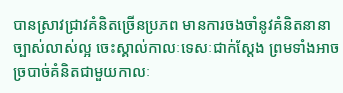បានស្រាវជ្រាវគំនិតច្រើនប្រភព មានការចងចាំនូវគំនិតនានាច្បាស់លាស់ល្អ ចេះស្គាល់កាលៈទេសៈជាក់ស្តែង ព្រមទាំងអាចច្របាច់គំនិតជាមួយកាលៈ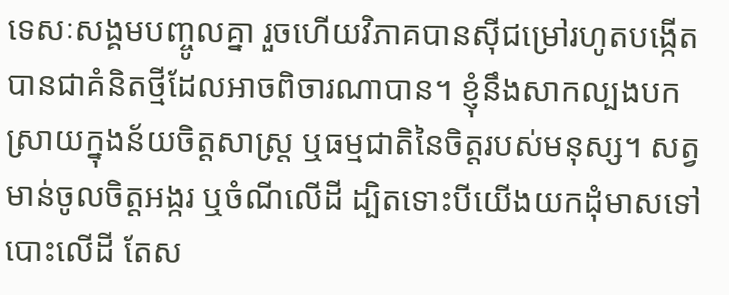ទេសៈសង្គមបញ្ចូលគ្នា រួចហើយវិភាគបានស៊ីជម្រៅរហូតបង្កើតបានជាគំនិតថ្មីដែលអាចពិចារណាបាន។ ខ្ញុំនឹងសាកល្បងបកស្រាយក្នុងន័យចិត្តសាស្រ្ត ឬធម្មជាតិនៃចិត្តរបស់មនុស្ស។ សត្វមាន់ចូលចិត្តអង្ករ ឬចំណីលើដី ដ្បិតទោះបីយើងយកដុំមាសទៅបោះលើដី តែស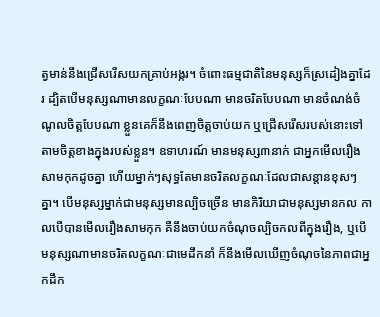ត្វមាន់នឹងជ្រើសរើសយកគ្រាប់អង្ករ។ ចំពោះធម្មជាតិនៃមនុស្សក៏ស្រដៀងគ្នាដែរ ដ្បិតបើមនុស្សណាមានលក្ខណៈបែបណា មានចរិតបែបណា មានចំណង់ចំណូលចិត្តបែបណា ខ្លួនគេក៏នឹងពេញចិត្តចាប់យក ឬជ្រើសរើសរបស់នោះទៅតាមចិត្តខាងក្នុងរបស់ខ្លួន។ ឧទាហរណ៍ មានមនុស្ស៣នាក់ ជាអ្នកមើលរឿងសាមកុកដូចគ្នា ហើយម្នាក់ៗសុទ្ធតែមានចរិតលក្ខណៈដែលជាសន្តានខុសៗគ្នា។ បើមនុស្សម្នាក់ជាមនុស្សមានល្បិចច្រើន មានកិរិយាជាមនុស្សមានកល កាលបើបានមើលរឿងសាមកុក គឺនឹងចាប់យកចំណុចល្បិចកលពីក្នុងរឿង, ឬបើមនុស្សណាមានចរិតលក្ខណៈជាមេដឹកនាំ ក៏នឹងមើលឃើញចំណុចនៃភាពជាអ្នកដឹក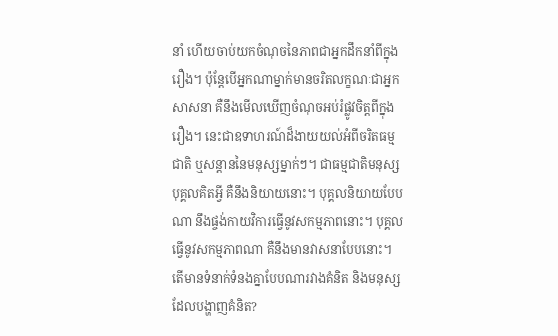នាំ ហើយចាប់យកចំណុចនៃភាពជាអ្នកដឹកនាំពីក្នុងរឿង។ ប៉ុន្តែបើអ្នកណាម្នាក់មានចរិតលក្ខណៈជាអ្នកសាសនា គឺនឹងមើលឃើញចំណុចអប់រំផ្លូវចិត្តពីក្នុងរឿង។ នេះជាឧទាហរណ៍ដ៏ងាយយល់អំពីចរិតធម្មជាតិ ឬសន្តាននៃមនុស្សម្នាក់ៗ។ ជាធម្មជាតិមនុស្ស បុគ្គលគិតអ្វី គឺនឹងនិយាយនោះ។ បុគ្គលនិយាយបែបណា នឹងផ្ចង់កាយវិការធ្វើនូវសកម្មភាពនោះ។ បុគ្គលធ្វើនូវសកម្មភាពណា គឺនឹងមានវាសនាបែបនោះ។ តើមានទំនាក់ទំនងគ្នាបែបណារវាងគំនិត និងមនុស្សដែលបង្ហាញគំនិត?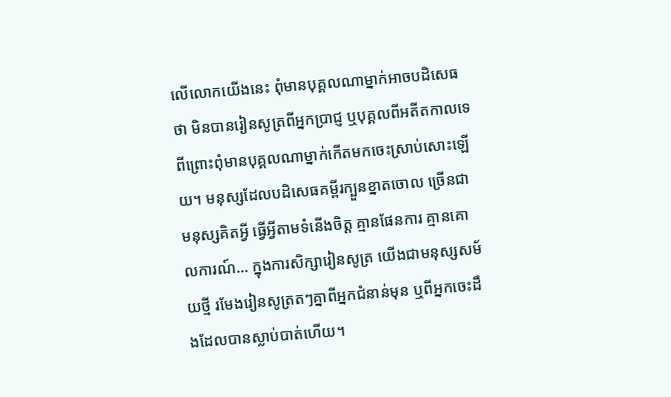លើលោកយើងនេះ ពុំមានបុគ្គលណាម្នាក់អាចបដិសេធថា មិនបានរៀនសូត្រពីអ្នកប្រាជ្ញ ឬបុគ្គលពីអតីតកាលទេ ពីព្រោះពុំមានបុគ្គលណាម្នាក់កើតមកចេះស្រាប់សោះឡើយ។ មនុស្សដែលបដិសេធគម្ពីរក្បួនខ្នាតចោល ច្រើនជាមនុស្សគិតអ្វី ធ្វើអ្វីតាមទំនើងចិត្ត គ្មានផែនការ គ្មានគោលការណ៍... ក្នុងការសិក្សារៀនសូត្រ យើងជាមនុស្សសម័យថ្មី រមែងរៀនសូត្រតៗគ្នាពីអ្នកជំនាន់មុន ឬពីអ្នកចេះដឹងដែលបានស្លាប់បាត់ហើយ។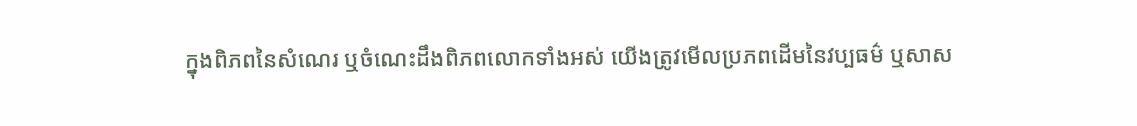ក្នុងពិភពនៃសំណេរ ឬចំណេះដឹងពិភពលោកទាំងអស់ យើងត្រូវមើលប្រភពដើមនៃវប្បធម៌ ឬសាស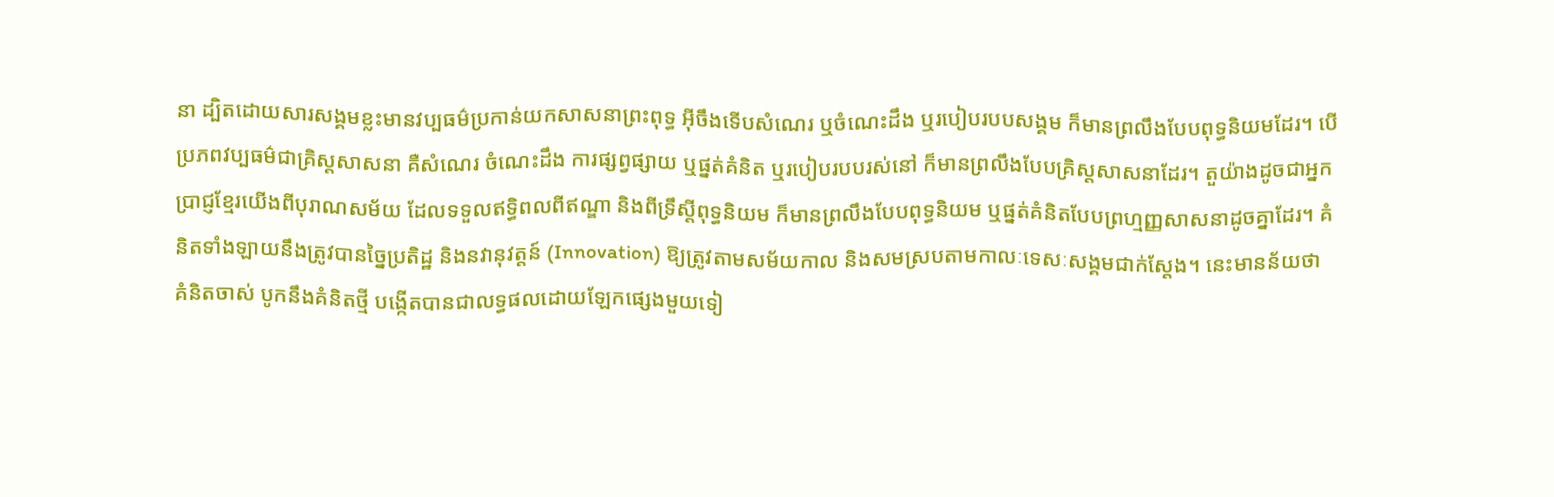នា ដ្បិតដោយសារសង្គមខ្លះមានវប្បធម៌ប្រកាន់យកសាសនាព្រះពុទ្ធ អ៊ីចឹងទើបសំណេរ ឬចំណេះដឹង ឬរបៀបរបបសង្គម ក៏មានព្រលឹងបែបពុទ្ធនិយមដែរ។ បើប្រភពវប្បធម៌ជាគ្រិស្តសាសនា គឺសំណេរ ចំណេះដឹង ការផ្សព្វផ្សាយ ឬផ្នត់គំនិត ឬរបៀបរបបរស់នៅ ក៏មានព្រលឹងបែបគ្រិស្តសាសនាដែរ។ តួយ៉ាងដូចជាអ្នកប្រាជ្ញខ្មែរយើងពីបុរាណសម័យ ដែលទទួលឥទ្ធិពលពីឥណ្ឌា និងពីទ្រឹស្តីពុទ្ធនិយម ក៏មានព្រលឹងបែបពុទ្ធនិយម ឬផ្នត់គំនិតបែបព្រហ្មញ្ញសាសនាដូចគ្នាដែរ។ គំនិតទាំងឡាយនឹងត្រូវបានច្នៃប្រតិដ្ឋ និងនវានុវត្តន៍ (Innovation) ឱ្យត្រូវតាមសម័យកាល និងសមស្របតាមកាលៈទេសៈសង្គមជាក់ស្តែង។ នេះមានន័យថា គំនិតចាស់ បូកនឹងគំនិតថ្មី បង្កើតបានជាលទ្ធផលដោយឡែកផ្សេងមួយទៀ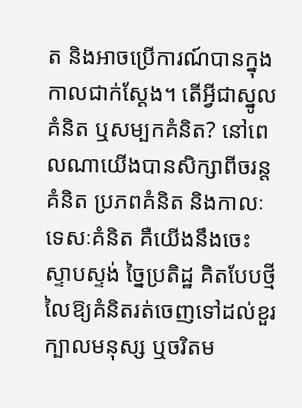ត និងអាចប្រើការណ៍បានក្នុងកាលជាក់ស្តែង។ តើអ្វីជាស្នូលគំនិត ឬសម្បកគំនិត? នៅពេលណាយើងបានសិក្សាពីចរន្តគំនិត ប្រភពគំនិត និងកាលៈទេសៈគំនិត គឺយើងនឹងចេះស្ទាបស្ទង់ ច្នៃប្រតិដ្ឋ គិតបែបថ្មី លៃឱ្យគំនិតរត់ចេញទៅដល់ខួរក្បាលមនុស្ស ឬចរិតម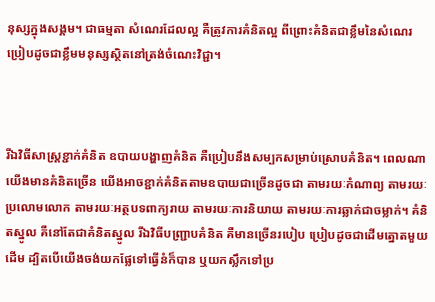នុស្សក្នុងសង្គម។ ជាធម្មតា សំណេរដែលល្អ គឺត្រូវការគំនិតល្អ ពីព្រោះគំនិតជាខ្លឹមនៃសំណេរ ប្រៀបដូចជាខ្លឹមមនុស្សស្ថិតនៅត្រង់ចំណេះវិជ្ជា។



រីឯវិធីសាស្រ្តខ្ជាក់គំនិត ឧបាយបង្ហាញគំនិត គឺប្រៀបនឹងសម្បកសម្រាប់ស្រោបគំនិត។ ពេលណាយើងមានគំនិតច្រើន យើងអាចខ្ជាក់គំនិតតាមឧបាយជាច្រើនដូចជា តាមរយៈកំណាព្យ តាមរយៈប្រលោមលោក តាមរយៈអត្ថបទពាក្យរាយ តាមរយៈការនិយាយ តាមរយៈការឆ្លាក់ជាចម្លាក់។ គំនិតស្នូល គឺនៅតែជាគំនិតស្នូល រីឯវិធីបញ្ជ្រាបគំនិត គឺមានច្រើនរបៀប ប្រៀបដូចជាដើមត្នោតមួយដើម ដ្បិតបើយើងចង់យកផ្លែទៅធ្វើនំក៏បាន ឬយកស្លឹកទៅប្រ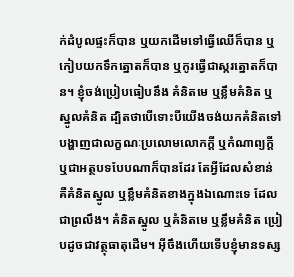ក់ដំបូលផ្ទះក៏បាន ឬយកដើមទៅធ្វើឈើក៏បាន ឬកៀបយកទឹកត្នោតក៏បាន ឬកូរធ្វើជាស្ករត្នោតក៏បាន។ ខ្ញុំចង់ប្រៀបធៀបនឹង គំនិតមេ ឬខ្លឹមគំនិត ឬស្នូលគំនិត ដ្បិតថាបើទោះបីយើងចង់យកគំនិតទៅបង្ហាញជាលក្ខណៈប្រលោមលោកក្តី ឬកំណាព្យក្តី ឬជាអត្ថបទបែបណាក៏បានដែរ តែអ្វីដែលសំខាន់ គឺគំនិតស្នូល ឬខ្លឹមគំនិតខាងក្នុងឯណោះទេ ដែលជាព្រលឹង។ គំនិតស្នូល ឬគំនិតមេ ឬខ្លឹមគំនិត ប្រៀបដូចជាវត្ថុធាតុដើម។ អ៊ីចឹងហើយទើបខ្ញុំមានទស្ស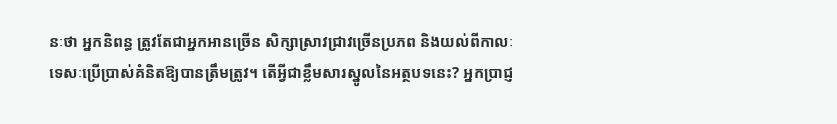នៈថា អ្នកនិពន្ធ ត្រូវតែជាអ្នកអានច្រើន សិក្សាស្រាវជ្រាវច្រើនប្រភព និងយល់ពីកាលៈទេសៈប្រើប្រាស់គំនិតឱ្យបានត្រឹមត្រូវ។ តើអ្វីជាខ្លឹមសារស្នូលនៃអត្ថបទនេះ? អ្នកប្រាជ្ញ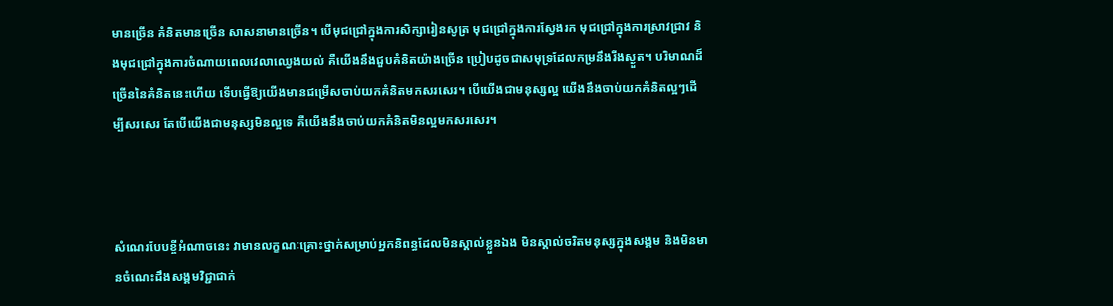មានច្រើន គំនិតមានច្រើន សាសនាមានច្រើន។ បើមុជជ្រៅក្នុងការសិក្សារៀនសូត្រ មុជជ្រៅក្នុងការស្វែងរក មុជជ្រៅក្នុងការស្រាវជ្រាវ និងមុជជ្រៅក្នុងការចំណាយពេលវេលាឈ្វេងយល់ គឺយើងនឹងជួបគំនិតយ៉ាងច្រើន ប្រៀបដូចជាសមុទ្រដែលកម្រនឹងរីងស្ងួត។ បរិមាណដ៏ច្រើននៃគំនិតនេះហើយ ទើបធ្វើឱ្យយើងមានជម្រើសចាប់យកគំនិតមកសរសេរ។ បើយើងជាមនុស្សល្អ យើងនឹងចាប់យកគំនិតល្អៗដើម្បីសរសេរ តែបើយើងជាមនុស្សមិនល្អទេ គឺយើងនឹងចាប់យកគំនិតមិនល្អមកសរសេរ។



សំណេរបែបខ្ចីអំណាចនេះ វាមានលក្ខណៈគ្រោះថ្នាក់សម្រាប់អ្នកនិពន្ធដែលមិនស្គាល់ខ្លួនឯង មិនស្គាល់ចរិតមនុស្សក្នុងសង្គម និងមិនមានចំណេះដឹងសង្គមវិជ្ជាជាក់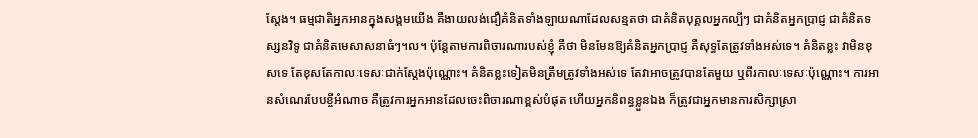ស្តែង។ ធម្មជាតិអ្នកអានក្នុងសង្គមយើង គឺងាយលង់ជឿគំនិតទាំងឡាយណាដែលសន្មតថា ជាគំនិតបុគ្គលអ្នកល្បីៗ ជាគំនិតអ្នកប្រាជ្ញ ជាគំនិតទស្សនវិទូ ជាគំនិតមេសាសនាធំៗ។ល។ ប៉ុន្តែតាមការពិចារណារបស់ខ្ញុំ គឺថា មិនមែនឱ្យគំនិតអ្នកប្រាជ្ញ គឺសុទ្ធតែត្រូវទាំងអស់ទេ។ គំនិតខ្លះ វាមិនខុសទេ តែខុសតែកាលៈទេសៈជាក់ស្តែងប៉ុណ្ណោះ។ គំនិតខ្លះទៀតមិនត្រឹមត្រូវទាំងអស់ទេ តែវាអាចត្រូវបានតែមួយ ឬពីរកាលៈទេសៈប៉ុណ្ណោះ។ ការអានសំណេរបែបខ្ចីអំណាច គឺត្រូវការអ្នកអានដែលចេះពិចារណាខ្ពស់បំផុត ហើយអ្នកនិពន្ធខ្លួនឯង ក៏ត្រូវជាអ្នកមានការសិក្សាស្រា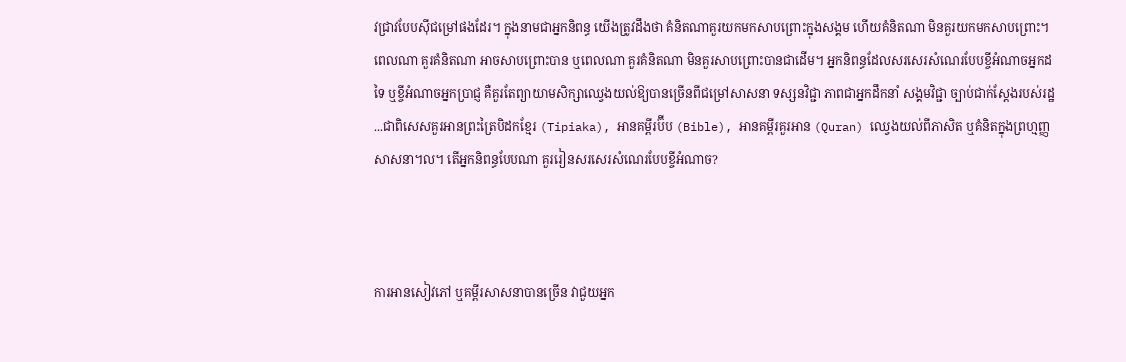វជ្រាវបែបស៊ីជម្រៅផងដែរ។ ក្នុងនាមជាអ្នកនិពន្ធ យើងត្រូវដឹងថា គំនិតណាគួរយកមកសាបព្រោះក្នុងសង្គម ហើយគំនិតណា មិនគួរយកមកសាបព្រោះ។ ពេលណា គួរគំនិតណា អាចសាបព្រោះបាន ឬពេលណា គួរគំនិតណា មិនគួរសាបព្រោះបានជាដើម។ អ្នកនិពន្ធដែលសរសេរសំណេរបែបខ្ចីអំណាចអ្នកដទៃ ឬខ្ចីអំណាចអ្នកប្រាជ្ញ គឺគួរតែព្យាយាមសិក្សាឈ្វេងយល់ឱ្យបានច្រើនពីជម្រៅសាសនា ទស្សនវិជ្ជា ភាពជាអ្នកដឹកនាំ សង្គមវិជ្ជា ច្បាប់ជាក់ស្តែងរបស់រដ្ឋ...ជាពិសេសគួរអានព្រះត្រៃបិដកខ្មែរ (Tipiaka), អានគម្ពីរប៊ីប (Bible), អានគម្ពីរគួរអាន (Quran) ឈ្វេងយល់ពីភាសិត ឬគំនិតក្នុងព្រហ្មញ្ញសាសនា។ល។ តើអ្នកនិពន្ធបែបណា គួររៀនសរសេរសំណេរបែបខ្ចីអំណាច?



ការអានសៀវភៅ ឬគម្ពីរសាសនាបានច្រើន វាជួយអ្នក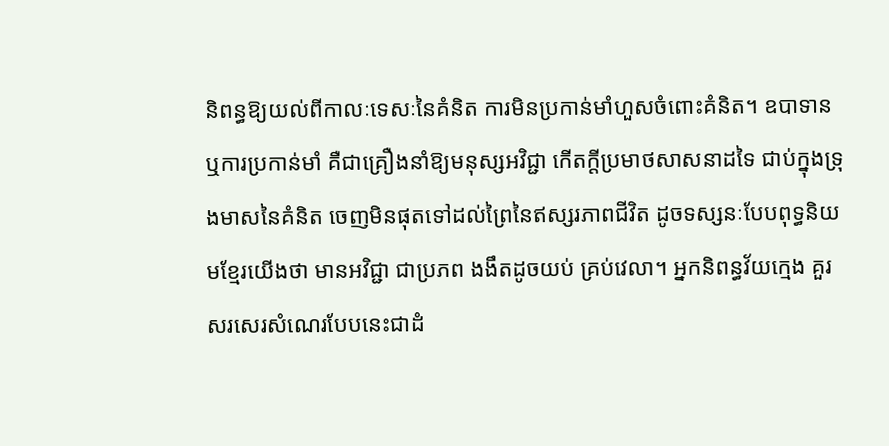និពន្ធឱ្យយល់ពីកាលៈទេសៈនៃគំនិត ការមិនប្រកាន់មាំហួសចំពោះគំនិត។ ឧបាទាន ឬការប្រកាន់មាំ គឺជាគ្រឿងនាំឱ្យមនុស្សអវិជ្ជា កើតក្តីប្រមាថសាសនាដទៃ ជាប់ក្នុងទ្រុងមាសនៃគំនិត ចេញមិនផុតទៅដល់ព្រៃនៃឥស្សរភាពជីវិត ដូចទស្សនៈបែបពុទ្ធនិយមខ្មែរយើងថា មានអវិជ្ជា ជាប្រភព ងងឹតដូចយប់ គ្រប់វេលា។ អ្នកនិពន្ធវ័យក្មេង គួរសរសេរសំណេរបែបនេះជាដំ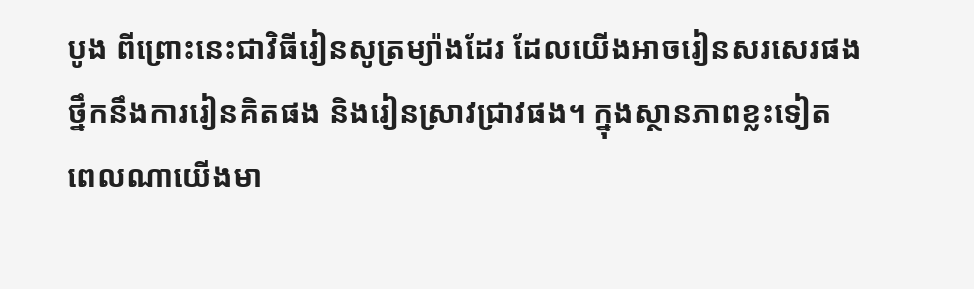បូង ពីព្រោះនេះជាវិធីរៀនសូត្រម្យ៉ាងដែរ ដែលយើងអាចរៀនសរសេរផង ថ្នឹកនឹងការរៀនគិតផង និងរៀនស្រាវជ្រាវផង។ ក្នុងស្ថានភាពខ្លះទៀត ពេលណាយើងមា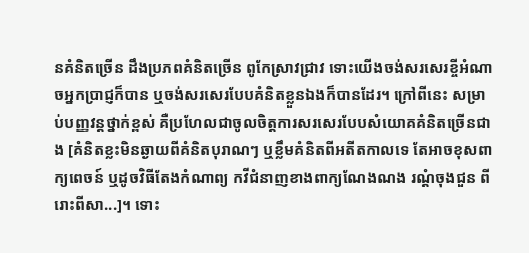នគំនិតច្រើន ដឹងប្រភពគំនិតច្រើន ពូកែស្រាវជ្រាវ ទោះយើងចង់សរសេរខ្ចីអំណាចអ្នកប្រាជ្ញក៏បាន ឬចង់សរសេរបែបគំនិតខ្លួនឯងក៏បានដែរ។ ក្រៅពីនេះ សម្រាប់បញ្ញវន្តថ្នាក់ខ្ពស់ គឺប្រហែលជាចូលចិត្តការសរសេរបែបសំយោគគំនិតច្រើនជាង [គំនិតខ្លះមិនឆ្ងាយពីគំនិតបុរាណៗ ឬខ្លឹមគំនិតពីអតីតកាលទេ តែអាចខុសពាក្យពេចន៍ ឬដូចវិធីតែងកំណាព្យ កវីជំនាញខាងពាក្យណែងណង រណ្តំចុងជួន ពីរោះពីសា...]។ ទោះ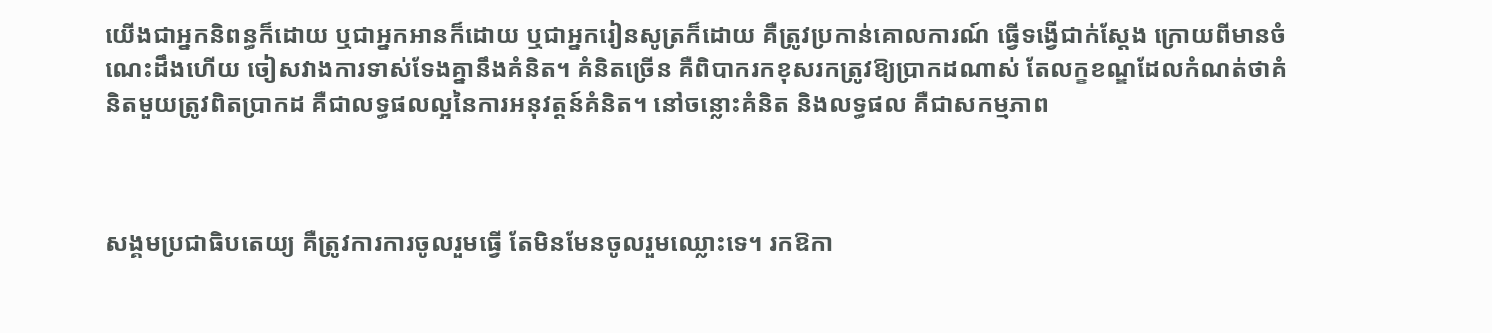យើងជាអ្នកនិពន្ធក៏ដោយ ឬជាអ្នកអានក៏ដោយ ឬជាអ្នករៀនសូត្រក៏ដោយ គឺត្រូវប្រកាន់គោលការណ៍ ធ្វើទង្វើជាក់ស្តែង ក្រោយពីមានចំណេះដឹងហើយ ចៀសវាងការទាស់ទែងគ្នានឹងគំនិត។ គំនិតច្រើន គឺពិបាករកខុសរកត្រូវឱ្យប្រាកដណាស់ តែលក្ខខណ្ឌដែលកំណត់ថាគំនិតមួយត្រូវពិតប្រាកដ គឺជាលទ្ធផលល្អនៃការអនុវត្តន៍គំនិត។ នៅចន្លោះគំនិត និងលទ្ធផល គឺជាសកម្មភាព



សង្គមប្រជាធិបតេយ្យ គឺត្រូវការការចូលរួមធ្វើ តែមិនមែនចូលរួមឈ្លោះទេ។ រកឱកា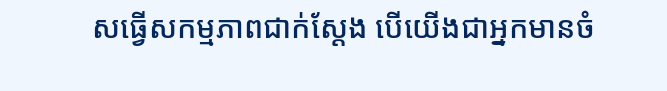សធ្វើសកម្មភាពជាក់ស្តែង បើយើងជាអ្នកមានចំ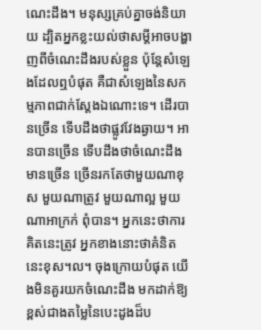ណេះដឹង។ មនុស្សគ្រប់គ្នាចង់និយាយ ដ្បិតអ្នកខ្លះយល់ថាសម្តីអាចបង្ហាញពីចំណេះដឹងរបស់ខ្លួន ប៉ុន្តែសំឡេងដែលឮបំផុត គឺជាសំឡេងនៃសកម្មភាពជាក់ស្តែងឯណោះទេ។ ដើរបានច្រើន ទើបដឹងថាផ្លូវវែងឆ្ងាយ។ អានបានច្រើន ទើបដឹងថាចំណេះដឹងមានច្រើន ច្រើនរកតែថាមួយណាខុស មួយណាត្រូវ មួយណាល្អ មួយណាអាក្រក់ ពុំបាន។ អ្នកនេះថាការគិតនេះត្រូវ អ្នកខាងនោះថាគំនិតនេះខុស។ល។ ចុងក្រោយបំផុត យើងមិនគួរយកចំណេះដឹង មកដាក់ឱ្យខ្ពស់ជាងតម្លៃនៃបេះដូងដ៏ប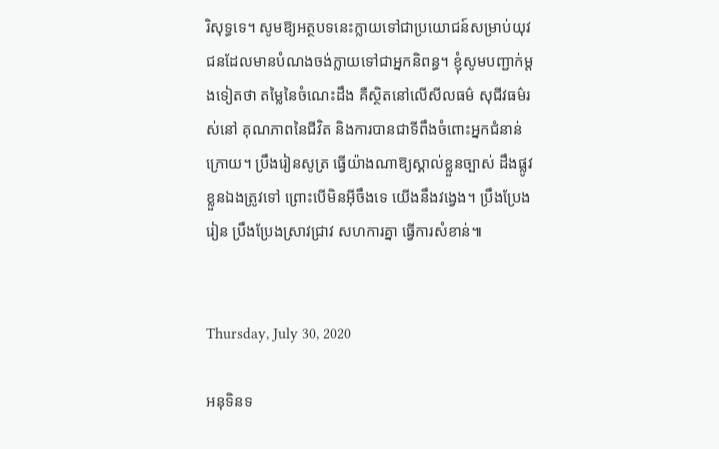រិសុទ្ធទេ។ សូមឱ្យអត្ថបទនេះក្លាយទៅជាប្រយោជន៍សម្រាប់យុវជនដែលមានបំណងចង់ក្លាយទៅជាអ្នកនិពន្ធ។ ខ្ញុំសូមបញ្ជាក់ម្តងទៀតថា តម្លៃនៃចំណេះដឹង គឺស្ថិតនៅលើសីលធម៌ សុជីវធម៌រស់នៅ គុណភាពនៃជីវិត និងការបានជាទីពឹងចំពោះអ្នកជំនាន់ក្រោយ។ ប្រឹងរៀនសូត្រ ធ្វើយ៉ាងណាឱ្យស្គាល់ខ្លួនច្បាស់ ដឹងផ្លូវខ្លួនឯងត្រូវទៅ ព្រោះបើមិនអ៊ីចឹងទេ យើងនឹងវង្វេង។ ប្រឹងប្រែងរៀន ប្រឹងប្រែងស្រាវជ្រាវ សហការគ្នា ធ្វើការសំខាន់៕


Thursday, July 30, 2020

អនុទិនទ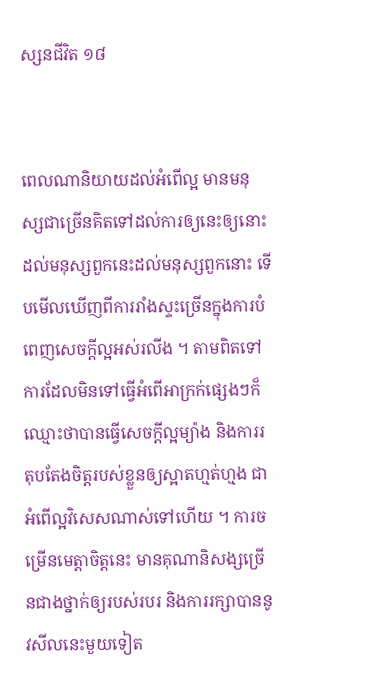ស្សនជីវិត ១៨


ពេលណានិយាយដល់អំពើល្អ មានមនុស្សជាច្រើនគិតទៅដល់ការឲ្យនេះឲ្យនោះ ដល់មនុស្សពួកនេះដល់មនុស្សពួកនោះ ទើបមើលឃើញពីការរាំងស្ទះច្រើនក្នុងការបំពេញសេចក្ដីល្អអស់រលីង ។ តាមពិតទៅ ការដែលមិនទៅធ្វើអំពើអាក្រក់ផ្សេងៗក៏ឈ្មោះថាបានធ្វើសេចក្ដីល្អម្យ៉ាង និងការរតុបតែងចិត្តរបស់ខ្លួនឲ្យស្អាតហ្មត់ហ្មង ជាអំពើល្អវិសេសណាស់ទៅហើយ ។ ការចម្រើនមេត្តាចិត្តនេះ មានគុណានិសង្សច្រើនជាងថ្នាក់ឲ្យរបស់របរ និងការរក្សាបាននូវសីលនេះមួយទៀត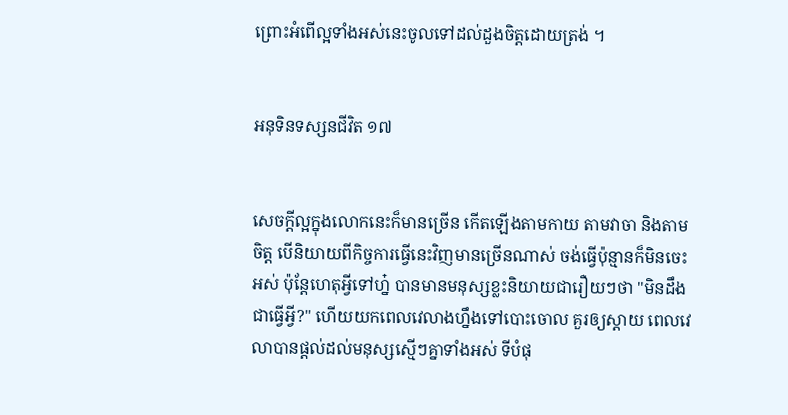ព្រោះអំពើល្អទាំងអស់នេះចូលទៅដល់ដួងចិត្តដោយត្រង់ ។


អនុទិនទស្សនជីវិត ១៧


សេចក្ដីល្អក្នុងលោកនេះក៏មានច្រើន កើតឡើងតាមកាយ តាមវាចា និងតាមចិត្ត បើនិយាយពីកិច្ចការធ្វើនេះវិញមានច្រើនណាស់ ចង់ធ្វើប៉ុន្មានក៏មិនចេះអស់ ប៉ុន្តែហេតុអ្វីទៅហ្ន៎ បានមានមនុស្សខ្លះនិយាយជារឿយៗថា "មិនដឹងជាធ្វើអ្វី?" ហើយយកពេលវេលាងហ្នឹងទៅបោះចោល គួរឲ្យស្ដាយ ពេលវេលាបានផ្ដល់ដល់មនុស្សស្មើៗគ្នាទាំងអស់ ទីបំផុ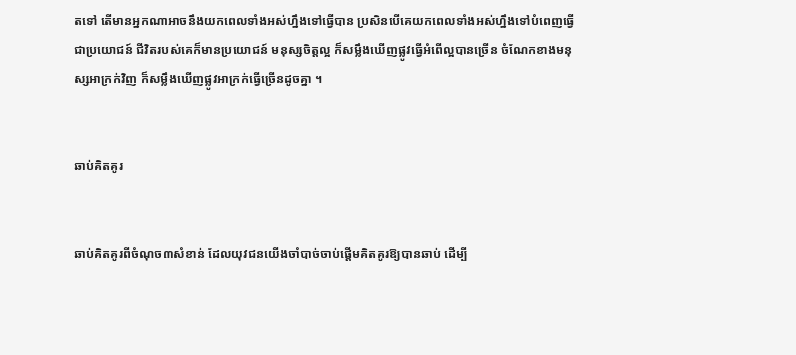តទៅ តើមានអ្នកណាអាចនឹងយកពេលទាំងអស់ហ្នឹងទៅធ្វើបាន ប្រសិនបើគេយកពេលទាំងអស់ហ្នឹងទៅបំពេញធ្វើជាប្រយោជន៍ ជីវិតរបស់គេក៏មានប្រយោជន៍ មនុស្សចិត្តល្អ ក៏សម្លឹងឃើញផ្លូវធ្វើអំពើល្អបានច្រើន ចំណែកខាងមនុស្សអាក្រក់វិញ ក៏សម្លឹងឃើញផ្លូវអាក្រក់ធ្វើច្រើនដូចគ្នា ។


ឆាប់គិតគូរ


ឆាប់គិតគូរពីចំណុច៣សំខាន់ ដែលយុវជនយើងចាំបាច់ចាប់ផ្តើមគិតគូរឱ្យបានឆាប់ ដើម្បី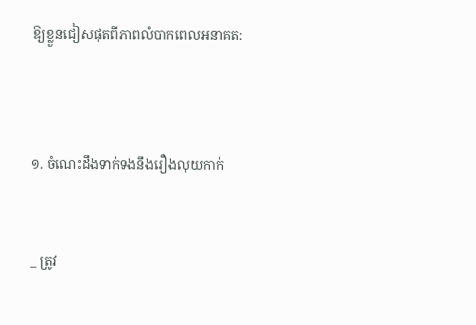ឱ្យខ្លួនជៀសផុតពីភាពលំបាកពេលអនាគត:



១. ចំណេះដឹងទាក់ទងនឹងរឿងលុយកាក់


_ ត្រូវ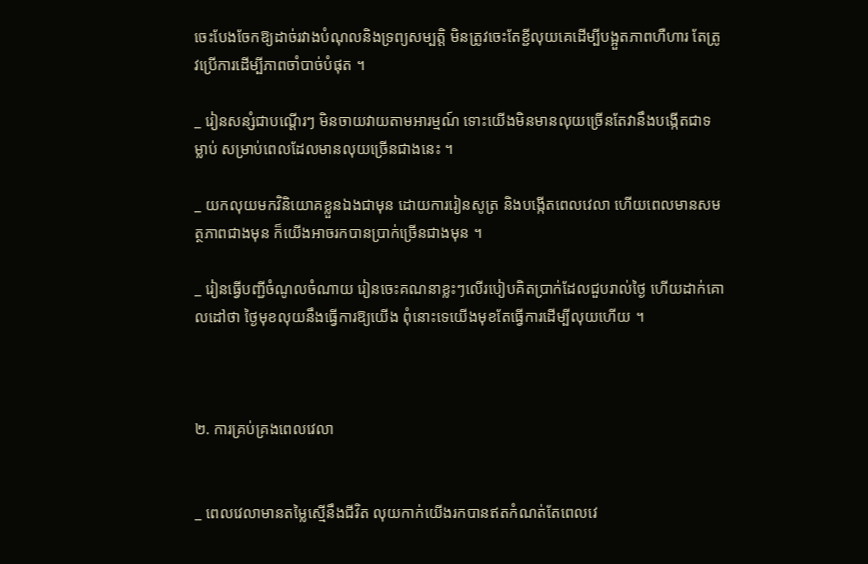ចេះបែងចែកឱ្យដាច់រវាងបំណុលនិងទ្រព្យសម្បត្តិ មិនត្រូវចេះតែខ្ជីលុយគេដើម្បីបង្អួតភាពហឺហារ តែត្រូវប្រើការដើម្បីភាពចាំបាច់បំផុត ។

_ រៀនសន្សំជាបណ្តើរៗ មិនចាយវាយតាមអារម្មណ៍ ទោះយើងមិនមានលុយច្រើនតែវានឹងបង្កើតជាទម្លាប់ សម្រាប់ពេលដែលមានលុយច្រើនជាងនេះ ។

_ យកលុយមកវិនិយោគខ្លួនឯងជាមុន ដោយការរៀនសូត្រ និងបង្កើតពេលវេលា ហើយពេលមានសមត្ថភាពជាងមុន ក៏យើងអាចរកបានប្រាក់ច្រើនជាងមុន ។

_ រៀនធ្វើបញ្ជីចំណូលចំណាយ រៀនចេះគណនាខ្លះៗលើរបៀបគិតប្រាក់ដែលជួបរាល់ថ្ងៃ ហើយដាក់គោលដៅថា ថ្ងៃមុខលុយនឹងធ្វើការឱ្យយើង ពុំនោះទេយើងមុខតែធ្វើការដើម្បីលុយហើយ ។



២. ការគ្រប់គ្រងពេលវេលា


_ ពេលវេលាមានតម្លៃស្មើនឹងជីវិត លុយកាក់យើងរកបានឥតកំណត់តែពេលវេ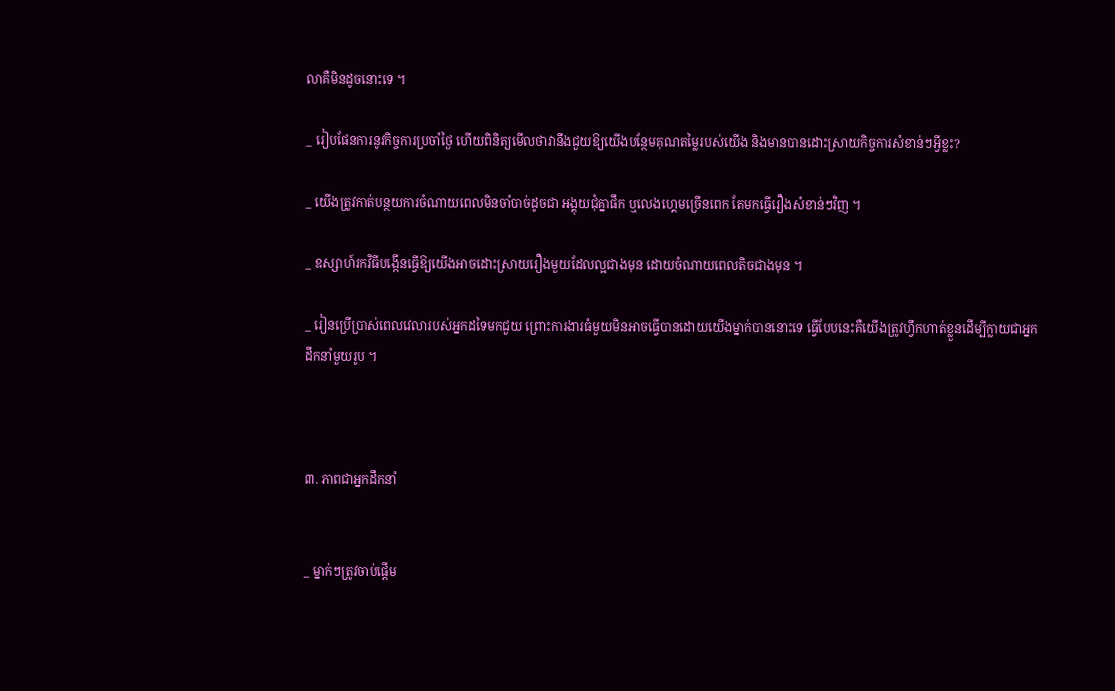លាគឺមិនដូចនោះទេ ។

_ រៀបផែនការនូវកិច្ចការប្រចាំថ្ងៃ ហើយពិនិត្យមើលថាវានឹងជួយឱ្យយើងបន្ថែមគុណតម្លៃរបស់យើង និងមានបានដោះស្រាយកិច្ចការសំខាន់ៗអ្វីខ្លះ?

_ យើងត្រូវកាត់បន្ថយការចំណាយពេលមិនចាំបាច់ដូចជា អង្គុយជុំគ្នាផឹក ឬលេងហ្គេមច្រើនពេក តែមកធ្វើរឿងសំខាន់ៗវិញ ។

_ ឧស្សាហ៍រកវិធីបង្កើនធ្វើឱ្យយើងអាចដោះស្រាយរឿងមួយដែលល្អជាងមុន ដោយចំណាយពេលតិចជាងមុន ។

_ រៀនប្រើប្រាស់ពេលវេលារបស់អ្នកដទៃមកជួយ ព្រោះការងារធំមួយមិនអាចធ្វើបានដោយយើងម្នាក់បាននោះទេ ធ្វើបែបនេះគឺយើងត្រូវហ្វឹកហាត់ខ្លួនដើម្បីក្លាយជាអ្នកដឹកនាំមួយរូប ។



៣. ភាពជាអ្នកដឹកនាំ


_ ម្នាក់ៗត្រូវចាប់ផ្តើម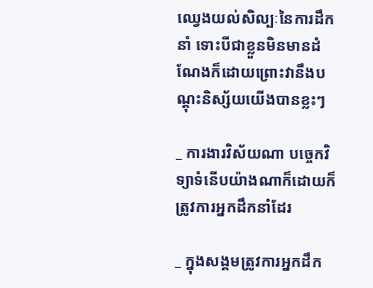ឈ្វេងយល់សិល្បៈនៃការដឹកនាំ ទោះបីជាខ្លួនមិនមានដំណែងក៏ដោយព្រោះវានឹងបណ្តុះនិស្ស័យយើងបានខ្លះៗ

_ ការងារវិស័យណា បច្ចេកវិទ្យាទំនើបយ៉ាងណាក៏ដោយក៏ត្រូវការអ្នកដឹកនាំដែរ

_ ក្នុងសង្គមត្រូវការអ្នកដឹក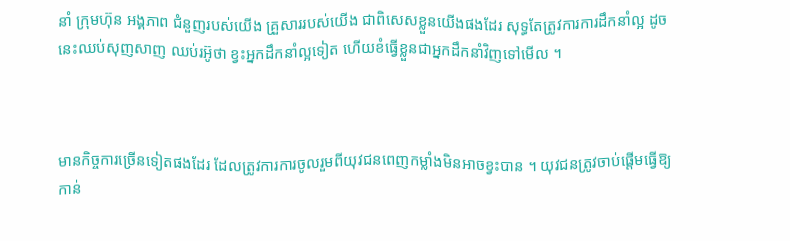នាំ ក្រុមហ៊ុន អង្គភាព ជំនួញរបស់យើង គ្រួសាររបស់យើង ជាពិសេសខ្លួនយើងផងដែរ សុទ្ធតែត្រូវការការដឹកនាំល្អ ដូចនេះឈប់សុញសាញ ឈប់រអ៊ូថា ខ្វះអ្នកដឹកនាំល្អទៀត ហើយខំធ្វើខ្លួនជាអ្នកដឹកនាំវិញទៅមើល ។



មានកិច្ចការច្រើនទៀតផងដែរ ដែលត្រូវការការចូលរួមពីយុវជនពេញកម្លាំងមិនអាចខ្វះបាន ។ យុវជនត្រូវចាប់ផ្តើមធ្វើឱ្យកាន់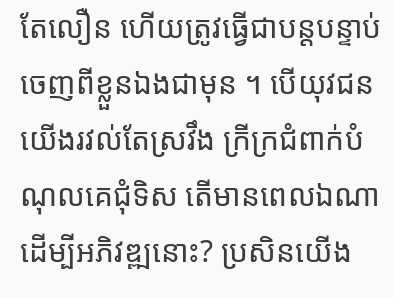តែលឿន ហើយត្រូវធ្វើជាបន្តបន្ទាប់ ចេញពីខ្លួនឯងជាមុន ។ បើយុវជនយើងរវល់តែស្រវឹង ក្រីក្រជំពាក់បំណុលគេជុំទិស តើមានពេលឯណាដើម្បីអភិវឌ្ឍនោះ? ប្រសិនយើង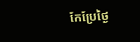កែប្រែថ្ងៃ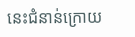នេះជំនាន់ក្រោយ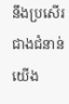នឹងប្រសើរជាងជំនាន់យើង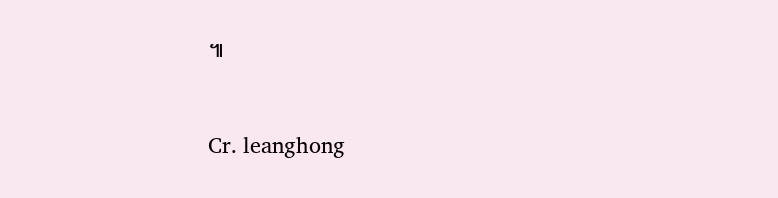៕



Cr. leanghong